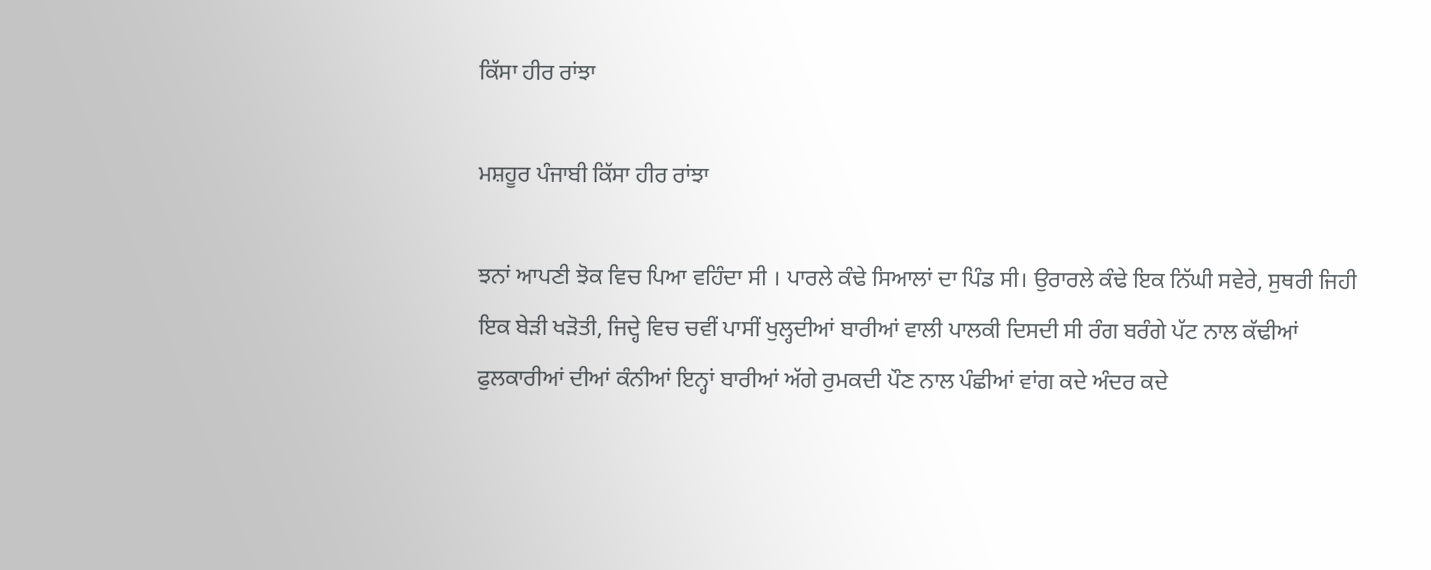ਕਿੱਸਾ ਹੀਰ ਰਾਂਝਾ

ਮਸ਼ਹੂਰ ਪੰਜਾਬੀ ਕਿੱਸਾ ਹੀਰ ਰਾਂਝਾ

ਝਨਾਂ ਆਪਣੀ ਝੋਕ ਵਿਚ ਪਿਆ ਵਹਿੰਦਾ ਸੀ । ਪਾਰਲੇ ਕੰਢੇ ਸਿਆਲਾਂ ਦਾ ਪਿੰਡ ਸੀ। ਉਰਾਰਲੇ ਕੰਢੇ ਇਕ ਨਿੱਘੀ ਸਵੇਰੇ, ਸੁਥਰੀ ਜਿਹੀ ਇਕ ਬੇੜੀ ਖੜੋਤੀ, ਜਿਦ੍ਹੇ ਵਿਚ ਚਵੀਂ ਪਾਸੀਂ ਖੁਲ੍ਹਦੀਆਂ ਬਾਰੀਆਂ ਵਾਲੀ ਪਾਲਕੀ ਦਿਸਦੀ ਸੀ ਰੰਗ ਬਰੰਗੇ ਪੱਟ ਨਾਲ ਕੱਢੀਆਂ ਫੁਲਕਾਰੀਆਂ ਦੀਆਂ ਕੰਨੀਆਂ ਇਨ੍ਹਾਂ ਬਾਰੀਆਂ ਅੱਗੇ ਰੁਮਕਦੀ ਪੌਣ ਨਾਲ ਪੰਛੀਆਂ ਵਾਂਗ ਕਦੇ ਅੰਦਰ ਕਦੇ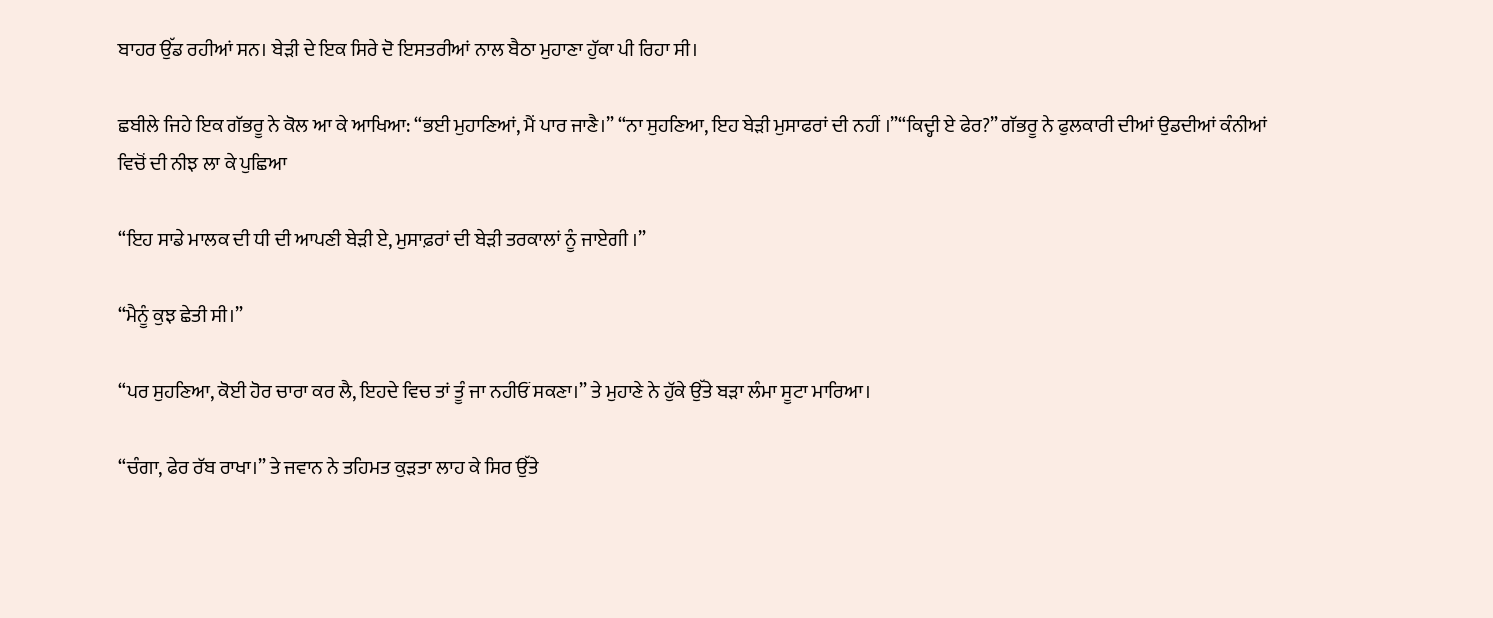ਬਾਹਰ ਉੱਡ ਰਹੀਆਂ ਸਨ। ਬੇੜੀ ਦੇ ਇਕ ਸਿਰੇ ਦੋ ਇਸਤਰੀਆਂ ਨਾਲ ਬੈਠਾ ਮੁਹਾਣਾ ਹੁੱਕਾ ਪੀ ਰਿਹਾ ਸੀ।

ਛਬੀਲੇ ਜਿਹੇ ਇਕ ਗੱਭਰੂ ਨੇ ਕੋਲ ਆ ਕੇ ਆਖਿਆ: “ਭਈ ਮੁਹਾਣਿਆਂ, ਮੈਂ ਪਾਰ ਜਾਣੈ।” “ਨਾ ਸੁਹਣਿਆ, ਇਹ ਬੇੜੀ ਮੁਸਾਫਰਾਂ ਦੀ ਨਹੀਂ ।”“ਕਿਦ੍ਹੀ ਏ ਫੇਰ?” ਗੱਭਰੂ ਨੇ ਫੁਲਕਾਰੀ ਦੀਆਂ ਉਡਦੀਆਂ ਕੰਨੀਆਂ ਵਿਚੋਂ ਦੀ ਨੀਝ ਲਾ ਕੇ ਪੁਛਿਆ

“ਇਹ ਸਾਡੇ ਮਾਲਕ ਦੀ ਧੀ ਦੀ ਆਪਣੀ ਬੇੜੀ ਏ, ਮੁਸਾਫ਼ਰਾਂ ਦੀ ਬੇੜੀ ਤਰਕਾਲਾਂ ਨੂੰ ਜਾਏਗੀ ।”

“ਮੈਨੂੰ ਕੁਝ ਛੇਤੀ ਸੀ।”

“ਪਰ ਸੁਹਣਿਆ, ਕੋਈ ਹੋਰ ਚਾਰਾ ਕਰ ਲੈ, ਇਹਦੇ ਵਿਚ ਤਾਂ ਤੂੰ ਜਾ ਨਹੀਓਂ ਸਕਣਾ।” ਤੇ ਮੁਹਾਣੇ ਨੇ ਹੁੱਕੇ ਉੱਤੇ ਬੜਾ ਲੰਮਾ ਸੂਟਾ ਮਾਰਿਆ।

“ਚੰਗਾ, ਫੇਰ ਰੱਬ ਰਾਖਾ।” ਤੇ ਜਵਾਨ ਨੇ ਤਹਿਮਤ ਕੁੜਤਾ ਲਾਹ ਕੇ ਸਿਰ ਉੱਤੇ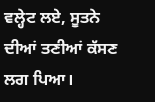ਵਲ੍ਹੇਟ ਲਏ, ਸੂਤਨੇ ਦੀਆਂ ਤਣੀਆਂ ਕੱਸਣ ਲਗ ਪਿਆ।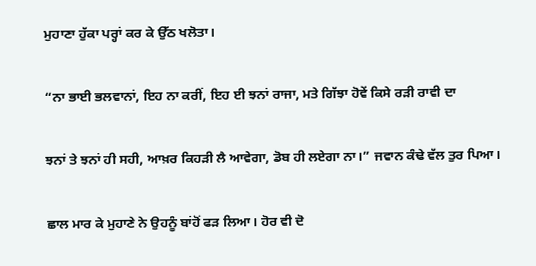ਮੁਹਾਣਾ ਹੁੱਕਾ ਪਰ੍ਹਾਂ ਕਰ ਕੇ ਉੱਠ ਖਲੋਤਾ।

“ਨਾ ਭਾਈ ਭਲਵਾਨਾਂ, ਇਹ ਨਾ ਕਰੀਂ, ਇਹ ਈ ਝਨਾਂ ਰਾਜਾ, ਮਤੇ ਗਿੱਝਾ ਹੋਵੇਂ ਕਿਸੇ ਰੜੀ ਰਾਵੀ ਦਾ

ਝਨਾਂ ਤੇ ਝਨਾਂ ਹੀ ਸਹੀ, ਆਖ਼ਰ ਕਿਹੜੀ ਲੈ ਆਵੇਗਾ, ਡੋਬ ਹੀ ਲਏਗਾ ਨਾ।” ਜਵਾਨ ਕੰਢੇ ਵੱਲ ਤੁਰ ਪਿਆ।

ਛਾਲ ਮਾਰ ਕੇ ਮੁਹਾਣੇ ਨੇ ਉਹਨੂੰ ਬਾਂਹੋਂ ਫੜ ਲਿਆ। ਹੋਰ ਵੀ ਦੋ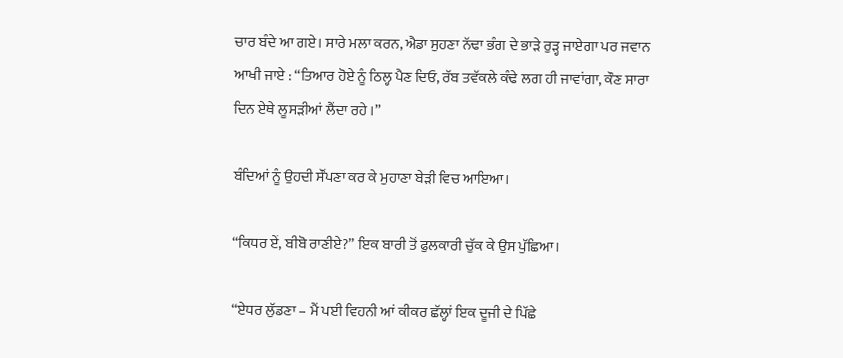ਚਾਰ ਬੰਦੇ ਆ ਗਏ। ਸਾਰੇ ਮਲਾ ਕਰਨ, ਐਡਾ ਸੁਹਣਾ ਨੱਢਾ ਭੰਗ ਦੇ ਭਾੜੇ ਰੁੜ੍ਹ ਜਾਏਗਾ ਪਰ ਜਵਾਨ ਆਖੀ ਜਾਏ : “ਤਿਆਰ ਹੋਏ ਨੂੰ ਠਿਲ੍ਹ ਪੈਣ ਦਿਓ, ਰੱਬ ਤਵੱਕਲੇ ਕੰਢੇ ਲਗ ਹੀ ਜਾਵਾਂਗਾ, ਕੌਣ ਸਾਰਾ ਦਿਨ ਏਥੇ ਲੂਸੜੀਆਂ ਲੈਂਦਾ ਰਹੇ ।”

ਬੰਦਿਆਂ ਨੂੰ ਉਹਦੀ ਸੌਂਪਣਾ ਕਰ ਕੇ ਮੁਹਾਣਾ ਬੇੜੀ ਵਿਚ ਆਇਆ।

“ਕਿਧਰ ਏਂ, ਬੀਬੋ ਰਾਣੀਏ?” ਇਕ ਬਾਰੀ ਤੋਂ ਫੁਲਕਾਰੀ ਚੁੱਕ ਕੇ ਉਸ ਪੁੱਛਿਆ।

“ਏਧਰ ਲੁੱਡਣਾ – ਮੈਂ ਪਈ ਵਿਹਨੀ ਆਂ ਕੀਕਰ ਛੱਲ੍ਹਾਂ ਇਕ ਦੂਜੀ ਦੇ ਪਿੱਛੇ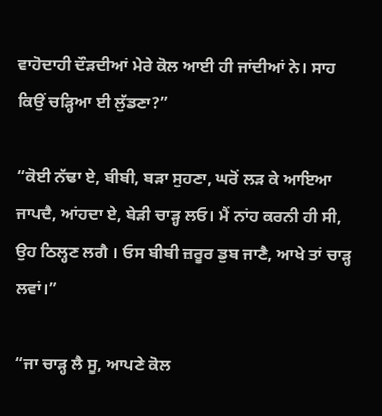ਵਾਹੋਦਾਹੀ ਦੌੜਦੀਆਂ ਮੇਰੇ ਕੋਲ ਆਈ ਹੀ ਜਾਂਦੀਆਂ ਨੇ। ਸਾਹ ਕਿਉਂ ਚੜ੍ਹਿਆ ਈ ਲੁੱਡਣਾ?”

“ਕੋਈ ਨੱਢਾ ਏ, ਬੀਬੀ, ਬੜਾ ਸੁਹਣਾ, ਘਰੋਂ ਲੜ ਕੇ ਆਇਆ ਜਾਪਦੈ, ਆਂਹਦਾ ਏ, ਬੇੜੀ ਚਾੜ੍ਹ ਲਓ। ਮੈਂ ਨਾਂਹ ਕਰਨੀ ਹੀ ਸੀ, ਉਹ ਠਿਲ੍ਹਣ ਲਗੈ । ਓਸ ਬੀਬੀ ਜ਼ਰੂਰ ਡੁਬ ਜਾਣੈ, ਆਖੇ ਤਾਂ ਚਾੜ੍ਹ ਲਵਾਂ।”

“ਜਾ ਚਾੜ੍ਹ ਲੈ ਸੂ, ਆਪਣੇ ਕੋਲ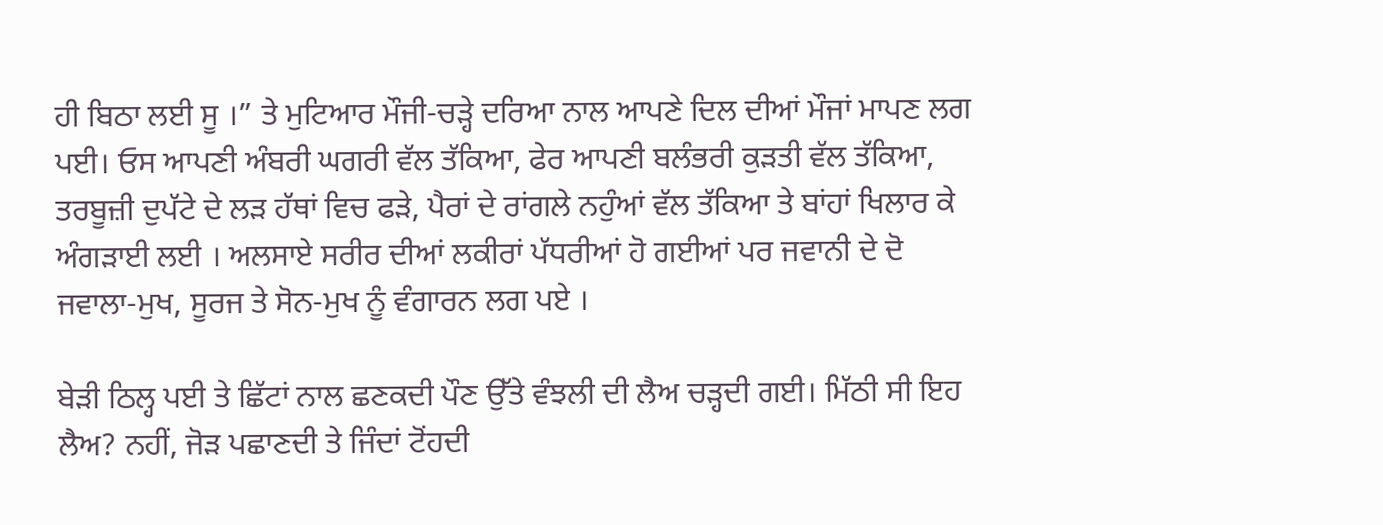ਹੀ ਬਿਠਾ ਲਈ ਸੂ ।” ਤੇ ਮੁਟਿਆਰ ਮੌਜੀ-ਚੜ੍ਹੇ ਦਰਿਆ ਨਾਲ ਆਪਣੇ ਦਿਲ ਦੀਆਂ ਮੌਜਾਂ ਮਾਪਣ ਲਗ ਪਈ। ਓਸ ਆਪਣੀ ਅੰਬਰੀ ਘਗਰੀ ਵੱਲ ਤੱਕਿਆ, ਫੇਰ ਆਪਣੀ ਬਲੰਭਰੀ ਕੁੜਤੀ ਵੱਲ ਤੱਕਿਆ, ਤਰਬੂਜ਼ੀ ਦੁਪੱਟੇ ਦੇ ਲੜ ਹੱਥਾਂ ਵਿਚ ਫੜੇ, ਪੈਰਾਂ ਦੇ ਰਾਂਗਲੇ ਨਹੁੰਆਂ ਵੱਲ ਤੱਕਿਆ ਤੇ ਬਾਂਹਾਂ ਖਿਲਾਰ ਕੇ ਅੰਗੜਾਈ ਲਈ । ਅਲਸਾਏ ਸਰੀਰ ਦੀਆਂ ਲਕੀਰਾਂ ਪੱਧਰੀਆਂ ਹੋ ਗਈਆਂ ਪਰ ਜਵਾਨੀ ਦੇ ਦੋ ਜਵਾਲਾ-ਮੁਖ, ਸੂਰਜ ਤੇ ਸੋਨ-ਮੁਖ ਨੂੰ ਵੰਗਾਰਨ ਲਗ ਪਏ ।

ਬੇੜੀ ਠਿਲ੍ਹ ਪਈ ਤੇ ਛਿੱਟਾਂ ਨਾਲ ਛਣਕਦੀ ਪੌਣ ਉੱਤੇ ਵੰਝਲੀ ਦੀ ਲੈਅ ਚੜ੍ਹਦੀ ਗਈ। ਮਿੱਠੀ ਸੀ ਇਹ ਲੈਅ? ਨਹੀਂ, ਜੋੜ ਪਛਾਣਦੀ ਤੇ ਜਿੰਦਾਂ ਟੋਂਹਦੀ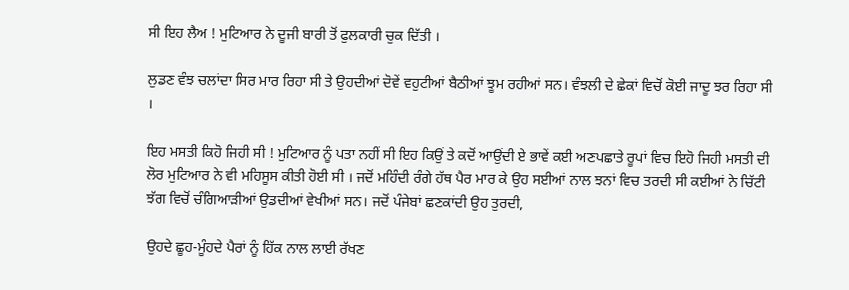ਸੀ ਇਹ ਲੈਅ ! ਮੁਟਿਆਰ ਨੇ ਦੂਜੀ ਬਾਰੀ ਤੋਂ ਫੁਲਕਾਰੀ ਚੁਕ ਦਿੱਤੀ ।

ਲੁਡਣ ਵੰਝ ਚਲਾਂਦਾ ਸਿਰ ਮਾਰ ਰਿਹਾ ਸੀ ਤੇ ਉਹਦੀਆਂ ਦੋਵੇਂ ਵਹੁਟੀਆਂ ਬੈਠੀਆਂ ਝੂਮ ਰਹੀਆਂ ਸਨ। ਵੰਝਲੀ ਦੇ ਛੇਕਾਂ ਵਿਚੋਂ ਕੋਈ ਜਾਦੂ ਝਰ ਰਿਹਾ ਸੀ ।

ਇਹ ਮਸਤੀ ਕਿਹੋ ਜਿਹੀ ਸੀ ! ਮੁਟਿਆਰ ਨੂੰ ਪਤਾ ਨਹੀਂ ਸੀ ਇਹ ਕਿਉਂ ਤੇ ਕਦੋਂ ਆਉਂਦੀ ਏ ਭਾਵੇਂ ਕਈ ਅਣਪਛਾਤੇ ਰੂਪਾਂ ਵਿਚ ਇਹੋ ਜਿਹੀ ਮਸਤੀ ਦੀ ਲੋਰ ਮੁਟਿਆਰ ਨੇ ਵੀ ਮਹਿਸੂਸ ਕੀਤੀ ਹੋਈ ਸੀ । ਜਦੋਂ ਮਹਿੰਦੀ ਰੰਗੇ ਹੱਥ ਪੈਰ ਮਾਰ ਕੇ ਉਹ ਸਈਆਂ ਨਾਲ ਝਨਾਂ ਵਿਚ ਤਰਦੀ ਸੀ ਕਈਆਂ ਨੇ ਚਿੱਟੀ ਝੱਗ ਵਿਚੋਂ ਚੰਗਿਆੜੀਆਂ ਉਡਦੀਆਂ ਵੇਖੀਆਂ ਸਨ। ਜਦੋਂ ਪੰਜੇਬਾਂ ਛਣਕਾਂਦੀ ਉਹ ਤੁਰਦੀ,

ਉਹਦੇ ਛੂਹ-ਮੂੰਹਦੇ ਪੈਰਾਂ ਨੂੰ ਹਿੱਕ ਨਾਲ ਲਾਈ ਰੱਖਣ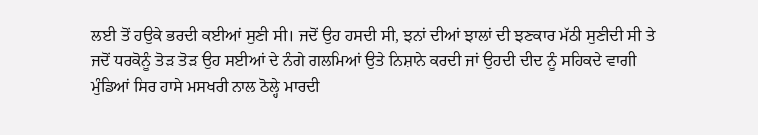ਲਈ ਤੋਂ ਹਉਕੇ ਭਰਦੀ ਕਈਆਂ ਸੁਣੀ ਸੀ। ਜਦੋਂ ਉਹ ਹਸਦੀ ਸੀ, ਝਨਾਂ ਦੀਆਂ ਝਾਲਾਂ ਦੀ ਝਣਕਾਰ ਮੱਠੀ ਸੁਣੀਦੀ ਸੀ ਤੇ ਜਦੋਂ ਧਰਕੋਨੂੰ ਤੋੜ ਤੋੜ ਉਹ ਸਈਆਂ ਦੇ ਨੰਗੇ ਗਲਮਿਆਂ ਉਤੇ ਨਿਸ਼ਾਨੇ ਕਰਦੀ ਜਾਂ ਉਹਦੀ ਦੀਦ ਨੂੰ ਸਹਿਕਦੇ ਵਾਗੀ ਮੁੰਡਿਆਂ ਸਿਰ ਹਾਸੇ ਮਸਖਰੀ ਨਾਲ ਠੋਲ੍ਹੇ ਮਾਰਦੀ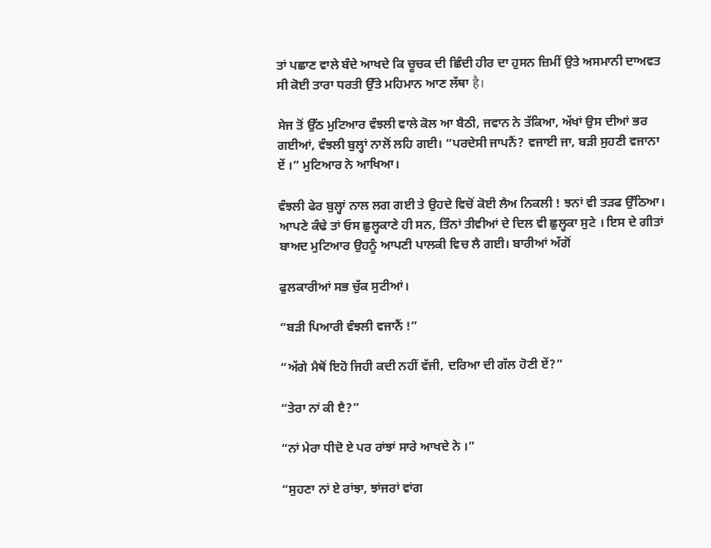ਤਾਂ ਪਛਾਣ ਵਾਲੇ ਬੰਦੇ ਆਖਦੇ ਕਿ ਚੂਚਕ ਦੀ ਛਿੰਦੀ ਹੀਰ ਦਾ ਹੁਸਨ ਜ਼ਿਮੀਂ ਉਤੇ ਅਸਮਾਨੀ ਦਾਅਵਤ ਸੀ ਕੋਈ ਤਾਰਾ ਧਰਤੀ ਉੱਤੇ ਮਹਿਮਾਨ ਆਣ ਲੱਥਾ है।

ਸੇਜ ਤੋਂ ਉੱਠ ਮੁਟਿਆਰ ਵੰਝਲੀ ਵਾਲੇ ਕੋਲ ਆ ਬੈਠੀ, ਜਵਾਨ ਨੇ ਤੱਕਿਆ, ਅੱਖਾਂ ਉਸ ਦੀਆਂ ਭਰ ਗਈਆਂ, ਵੰਝਲੀ ਬੁਲ੍ਹਾਂ ਨਾਲੋਂ ਲਹਿ ਗਈ। “ਪਰਦੇਸੀ ਜਾਪਨੈਂ? ਵਜਾਈ ਜਾ, ਬੜੀ ਸੁਹਣੀ ਵਜਾਨਾ ਏਂ ।” ਮੁਟਿਆਰ ਨੇ ਆਖਿਆ।

ਵੰਝਲੀ ਫੇਰ ਬੁਲ੍ਹਾਂ ਨਾਲ ਲਗ ਗਈ ਤੇ ਉਹਦੇ ਵਿਚੋਂ ਕੋਈ ਲੈਅ ਨਿਕਲੀ ! ਝਨਾਂ ਵੀ ਤੜਫ ਉੱਠਿਆ। ਆਪਣੇ ਕੰਢੇ ਤਾਂ ਓਸ ਛੁਲ੍ਹਕਾਣੇ ਹੀ ਸਨ, ਤਿੰਨਾਂ ਤੀਵੀਆਂ ਦੇ ਦਿਲ ਵੀ ਛੁਲ੍ਹਕਾ ਸੁਟੇ । ਇਸ ਦੇ ਗੀਤਾਂ ਬਾਅਦ ਮੁਟਿਆਰ ਉਹਨੂੰ ਆਪਣੀ ਪਾਲਕੀ ਵਿਚ ਲੈ ਗਈ। ਬਾਰੀਆਂ ਅੱਗੋਂ

ਫੁਲਕਾਰੀਆਂ ਸਭ ਚੁੱਕ ਸੁਟੀਆਂ।

“ਬੜੀ ਪਿਆਰੀ ਵੰਝਲੀ ਵਜਾਨੈਂ !”

“ਅੱਗੇ ਮੈਥੋਂ ਇਹੋ ਜਿਹੀ ਕਦੀ ਨਹੀਂ ਵੱਜੀ, ਦਰਿਆ ਦੀ ਗੱਲ ਹੋਣੀ ਏਂ?”

“ਤੇਰਾ ਨਾਂ ਕੀ ੲੈ?”

“ਨਾਂ ਮੇਰਾ ਧੀਦੋ ਏ ਪਰ ਰਾਂਝਾਂ ਸਾਰੇ ਆਖਦੇ ਨੇ ।”

“ਸੁਹਣਾ ਨਾਂ ਏ ਰਾਂਝਾ, ਝਾਂਜਰਾਂ ਵਾਂਗ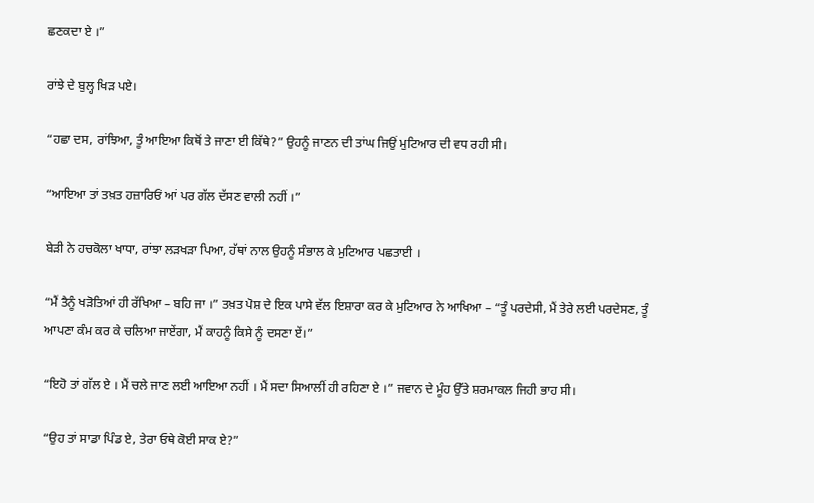ਛਣਕਦਾ ਏ ।”

ਰਾਂਝੇ ਦੇ ਬੁਲ੍ਹ ਖਿੜ ਪਏ।

“ਹਛਾ ਦਸ, ਰਾਂਝਿਆ, ਤੂੰ ਆਇਆ ਕਿਥੋਂ ਤੇ ਜਾਣਾ ਈ ਕਿੱਥੇ?” ਉਹਨੂੰ ਜਾਣਨ ਦੀ ਤਾਂਘ ਜਿਉਂ ਮੁਟਿਆਰ ਦੀ ਵਧ ਰਹੀ ਸੀ।

“ਆਇਆ ਤਾਂ ਤਖ਼ਤ ਹਜ਼ਾਰਿਓਂ ਆਂ ਪਰ ਗੱਲ ਦੱਸਣ ਵਾਲੀ ਨਹੀਂ ।”

ਬੇੜੀ ਨੇ ਹਚਕੋਲਾ ਖਾਧਾ, ਰਾਂਝਾ ਲੜਖੜਾ ਪਿਆ, ਹੱਥਾਂ ਨਾਲ ਉਹਨੂੰ ਸੰਭਾਲ ਕੇ ਮੁਟਿਆਰ ਪਛਤਾਈ ।

“ਮੈਂ ਤੈਨੂੰ ਖੜੋਤਿਆਂ ਹੀ ਰੱਖਿਆ – ਬਹਿ ਜਾ ।” ਤਖ਼ਤ ਪੋਸ਼ ਦੇ ਇਕ ਪਾਸੇ ਵੱਲ ਇਸ਼ਾਰਾ ਕਰ ਕੇ ਮੁਟਿਆਰ ਨੇ ਆਖਿਆ – “ਤੂੰ ਪਰਦੇਸੀ, ਮੈਂ ਤੇਰੇ ਲਈ ਪਰਦੇਸਣ, ਤੂੰ ਆਪਣਾ ਕੰਮ ਕਰ ਕੇ ਚਲਿਆ ਜਾਏਂਗਾ, ਮੈਂ ਕਾਹਨੂੰ ਕਿਸੇ ਨੂੰ ਦਸਣਾ ਏਂ।”

“ਇਹੋ ਤਾਂ ਗੱਲ ਏ । ਮੈਂ ਚਲੇ ਜਾਣ ਲਈ ਆਇਆ ਨਹੀਂ । ਮੈਂ ਸਦਾ ਸਿਆਲੀਂ ਹੀ ਰਹਿਣਾ ਏ ।” ਜਵਾਨ ਦੇ ਮੂੰਹ ਉੱਤੇ ਸ਼ਰਮਾਕਲ ਜਿਹੀ ਭਾਹ ਸੀ।

“ਉਹ ਤਾਂ ਸਾਡਾ ਪਿੰਡ ਏ, ਤੇਰਾ ਓਥੇ ਕੋਈ ਸਾਕ ਏ?”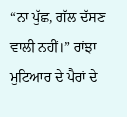“ਨਾ ਪੁੱਛ, ਗੱਲ ਦੱਸਣ ਵਾਲੀ ਨਹੀਂ।” ਰਾਂਝਾ ਮੁਟਿਆਰ ਦੇ ਪੈਰਾਂ ਦੇ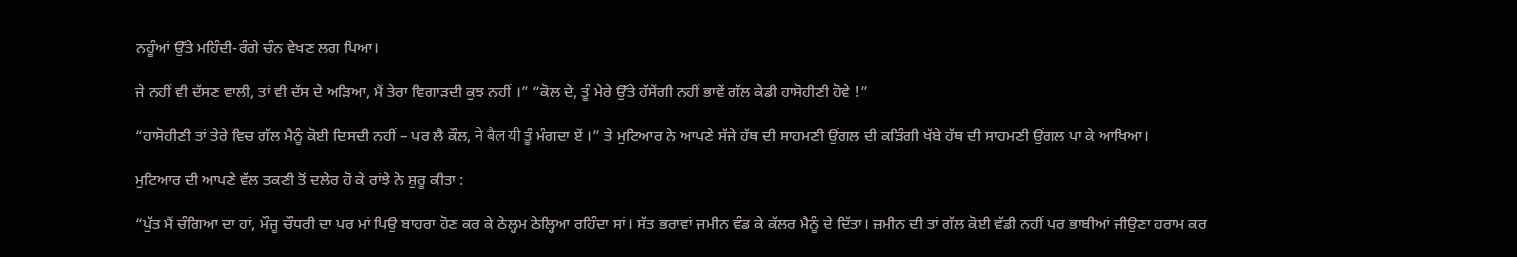ਨਹੂੰਆਂ ਉੱਤੇ ਮਹਿੰਦੀ-ਰੰਗੇ ਚੰਨ ਵੇਖਣ ਲਗ ਪਿਆ।

ਜੇ ਨਹੀਂ ਵੀ ਦੱਸਣ ਵਾਲੀ, ਤਾਂ ਵੀ ਦੱਸ ਦੇ ਅੜਿਆ, ਮੈਂ ਤੇਰਾ ਵਿਗਾੜਦੀ ਕੁਝ ਨਹੀਂ ।” “ਕੋਲ ਦੇ, ਤੂੰ ਮੇਰੇ ਉੱਤੇ ਹੱਸੇਂਗੀ ਨਹੀਂ ਭਾਵੇਂ ਗੱਲ ਕੇਡੀ ਹਾਸੋਹੀਣੀ ਹੋਵੇ !”

“ਹਾਸੋਹੀਣੀ ਤਾਂ ਤੇਰੇ ਵਿਚ ਗੱਲ ਮੈਨੂੰ ਕੋਈ ਦਿਸਦੀ ਨਹੀਂ – ਪਰ ਲੈ ਕੌਲ, ने बैल यी ਤੂੰ ਮੰਗਦਾ ਏਂ ।” ਤੇ ਮੁਟਿਆਰ ਨੇ ਆਪਣੇ ਸੱਜੇ ਹੱਥ ਦੀ ਸਾਹਮਣੀ ਉਂਗਲ ਦੀ ਕੜਿੰਗੀ ਖੱਬੇ ਹੱਥ ਦੀ ਸਾਹਮਣੀ ਉਂਗਲ ਪਾ ਕੇ ਆਖਿਆ।

ਮੁਟਿਆਰ ਦੀ ਆਪਣੇ ਵੱਲ ਤਕਣੀ ਤੋਂ ਦਲੇਰ ਹੋ ਕੇ ਰਾਂਝੇ ਨੇ ਸ਼ੁਰੂ ਕੀਤਾ :

“ਪੁੱਤ ਮੈਂ ਚੰਗਿਆ ਦਾ ਹਾਂ, ਮੌਜੂ ਚੌਧਰੀ ਦਾ ਪਰ ਮਾਂ ਪਿਉ ਬਾਹਰਾ ਹੋਣ ਕਰ ਕੇ ਠੇਲ੍ਹਮ ਠੇਲ੍ਹਿਆ ਰਹਿੰਦਾ ਸਾਂ। ਸੱਤ ਭਰਾਵਾਂ ਜਮੀਨ ਵੰਡ ਕੇ ਕੱਲਰ ਮੈਨੂੰ ਦੇ ਦਿੱਤਾ। ਜ਼ਮੀਨ ਦੀ ਤਾਂ ਗੱਲ ਕੋਈ ਵੱਡੀ ਨਹੀਂ ਪਰ ਭਾਬੀਆਂ ਜੀਉਣਾ ਹਰਾਮ ਕਰ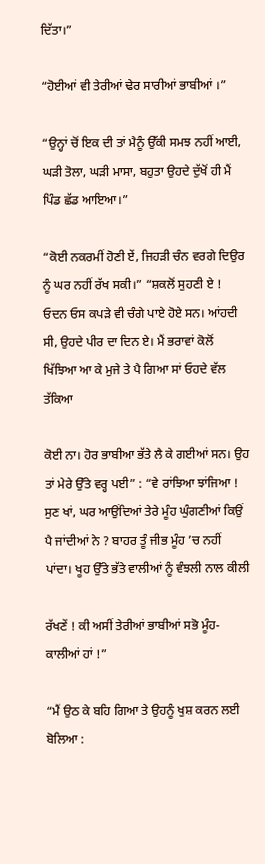ਦਿੱਤਾ।”

“ਹੋਈਆਂ ਵੀ ਤੇਰੀਆਂ ਢੇਰ ਸਾਰੀਆਂ ਭਾਬੀਆਂ ।”

“ਉਨ੍ਹਾਂ ਚੋਂ ਇਕ ਦੀ ਤਾਂ ਮੈਨੂੰ ਉੱਕੀ ਸਮਝ ਨਹੀਂ ਆਈ, ਘੜੀ ਤੋਲਾ, ਘੜੀ ਮਾਸਾ, ਬਹੁਤਾ ਉਹਦੇ ਦੁੱਖੋਂ ਹੀ ਮੈਂ ਪਿੰਡ ਛੱਡ ਆਇਆ।”

“ਕੋਈ ਨਕਰਮੀਂ ਹੋਣੀ ਏਂ, ਜਿਹੜੀ ਚੰਨ ਵਰਗੇ ਦਿਉਰ ਨੂੰ ਘਰ ਨਹੀਂ ਰੱਖ ਸਕੀ।” “ਸ਼ਕਲੋਂ ਸੁਹਣੀ ਏ ! ਓਦਨ ਓਸ ਕਪੜੇ ਵੀ ਚੰਗੇ ਪਾਏ ਹੋਏ ਸਨ। ਆਂਹਦੀ ਸੀ, ਉਹਦੇ ਪੀਰ ਦਾ ਦਿਨ ਏ। ਮੈਂ ਭਰਾਵਾਂ ਕੋਲੋਂ ਖਿੱਝਿਆ ਆ ਕੇ ਮੁਜੇ ਤੇ ਪੈ ਗਿਆ ਸਾਂ ਓਹਦੇ ਵੱਲ ਤੱਕਿਆ

ਕੋਈ ਨਾ। ਹੋਰ ਭਾਬੀਆ ਭੱਤੇ ਲੈ ਕੇ ਗਈਆਂ ਸਨ। ਉਹ ਤਾਂ ਮੇਰੇ ਉੱਤੇ ਵਰ੍ਹ ਪਈ” : “ਵੇ ਰਾਂਝਿਆ ਝਾਂਜਿਆ ! ਸੁਣ ਖਾਂ, ਘਰ ਆਉਂਦਿਆਂ ਤੇਰੇ ਮੂੰਹ ਘੁੰਗਣੀਆਂ ਕਿਉਂ ਪੈ ਜਾਂਦੀਆਂ ਨੇ ? ਬਾਹਰ ਤੂੰ ਜੀਭ ਮੂੰਹ ’ਚ ਨਹੀਂ ਪਾਂਦਾ। ਖੂਹ ਉੱਤੇ ਭੱਤੇ ਵਾਲੀਆਂ ਨੂੰ ਵੰਝਲੀ ਨਾਲ ਕੀਲੀ

ਰੱਖਣੇਂ ! ਕੀ ਅਸੀਂ ਤੇਰੀਆਂ ਭਾਬੀਆਂ ਸਭੋ ਮੂੰਹ-ਕਾਲੀਆਂ ਹਾਂ !”

“ਮੈਂ ਉਠ ਕੇ ਬਹਿ ਗਿਆ ਤੇ ਉਹਨੂੰ ਖੁਸ਼ ਕਰਨ ਲਈ ਬੋਲਿਆ :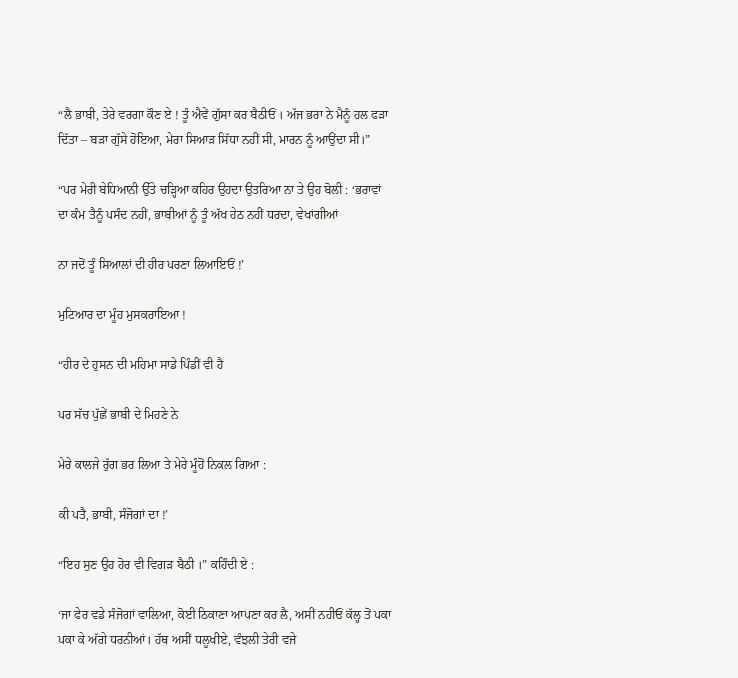“ਲੈ ਭਾਬੀ, ਤੇਰੇ ਵਰਗਾ ਕੌਣ ਏ ! ਤੂੰ ਐਵੇਂ ਗੁੱਸਾ ਕਰ ਬੈਠੀਓਂ । ਅੱਜ ਭਰਾ ਨੇ ਮੈਨੂੰ ਹਲ ਫੜਾ ਦਿੱਤਾ – ਬੜਾ ਗੁੱਸੇ ਹੋਇਆ, ਮੇਰਾ ਸਿਆੜ ਸਿੱਧਾ ਨਹੀਂ ਸੀ, ਮਾਰਨ ਨੂੰ ਆਉਂਦਾ ਸੀ।”

“ਪਰ ਮੇਰੀ ਬੇਧਿਆਨੀ ਉੱਤੇ ਚੜ੍ਹਿਆ ਕਹਿਰ ਉਹਦਾ ਉਤਰਿਆ ਨਾ ਤੇ ਉਹ ਬੋਲੀ : ‘ਭਰਾਵਾਂ ਦਾ ਕੰਮ ਤੈਨੂੰ ਪਸੰਦ ਨਹੀਂ, ਭਾਬੀਆਂ ਨੂੰ ਤੂੰ ਅੱਖ ਹੇਠ ਨਹੀਂ ਧਰਦਾ, ਵੇਖਾਂਗੀਆਂ

ਨਾ ਜਦੋਂ ਤੂੰ ਸਿਆਲਾਂ ਦੀ ਹੀਰ ਪਰਣਾ ਲਿਆਇਓਂ !’

ਮੁਟਿਆਰ ਦਾ ਮੂੰਹ ਮੁਸਕਰਾਇਆ !

“ਹੀਰ ਦੇ ਹੁਸਨ ਦੀ ਮਹਿਮਾ ਸਾਡੇ ਪਿੰਡੀਂ ਵੀ ਹੈ

ਪਰ ਸੱਚ ਪੁੱਛੇਂ ਭਾਬੀ ਦੇ ਮਿਹਣੇ ਨੇ

ਮੇਰੇ ਕਾਲਜੇ ਰੁੱਗ ਭਰ ਲਿਆ ਤੇ ਮੇਰੇ ਮੂੰਹੋਂ ਨਿਕਲ ਗਿਆ :

ਕੀ ਪਤੈ, ਭਾਬੀ, ਸੰਜੋਗਾਂ ਦਾ !’

“ਇਹ ਸੁਣ ਉਹ ਹੋਰ ਵੀ ਵਿਗੜ ਬੈਠੀ ।” ਕਹਿੰਦੀ ਏ :

‘ਜਾ ਫੇਰ ਵਡੇ ਸੰਜੋਗਾਂ ਵਾਲਿਆ, ਕੋਈ ਠਿਕਾਣਾ ਆਪਣਾ ਕਰ ਲੈ, ਅਸੀਂ ਨਹੀਓਂ ਕੱਲ੍ਹ ਤੋਂ ਪਕਾ ਪਕਾ ਕੇ ਅੱਗੇ ਧਰਨੀਆਂ। ਹੱਥ ਅਸੀਂ ਧਲੂਖੀਏ, ਵੰਝਲੀ ਤੇਰੀ ਵਜੇ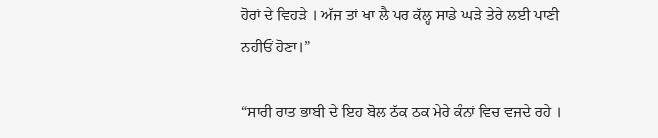ਹੋਰਾਂ ਦੇ ਵਿਹੜੇ । ਅੱਜ ਤਾਂ ਖਾ ਲੈ ਪਰ ਕੱਲ੍ਹ ਸਾਡੇ ਘੜੇ ਤੇਰੇ ਲਈ ਪਾਣੀ ਨਹੀਓਂ ਹੋਣਾ।”

“ਸਾਰੀ ਰਾਤ ਭਾਬੀ ਦੇ ਇਹ ਬੋਲ ਠੱਕ ਠਕ ਮੇਰੇ ਕੰਨਾਂ ਵਿਚ ਵਜਦੇ ਰਹੇ ।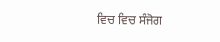ਵਿਚ ਵਿਚ ਸੰਜੋਗ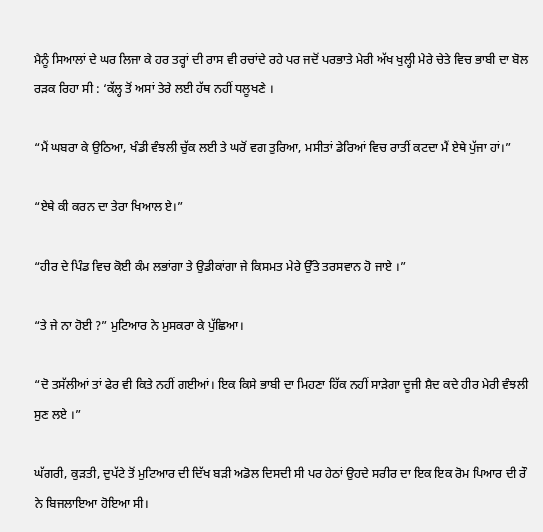ਮੈਨੂੰ ਸਿਆਲਾਂ ਦੇ ਘਰ ਲਿਜਾ ਕੇ ਹਰ ਤਰ੍ਹਾਂ ਦੀ ਰਾਸ ਵੀ ਰਚਾਂਦੇ ਰਹੇ ਪਰ ਜਦੋਂ ਪਰਭਾਤੇ ਮੇਰੀ ਅੱਖ ਖੁਲ੍ਹੀ ਮੇਰੇ ਚੇਤੇ ਵਿਚ ਭਾਬੀ ਦਾ ਬੋਲ ਰੜਕ ਰਿਹਾ ਸੀ : ‘ਕੱਲ੍ਹ ਤੋਂ ਅਸਾਂ ਤੇਰੇ ਲਈ ਹੱਥ ਨਹੀਂ ਧਲੂਖਣੇ ।

“ਮੈਂ ਘਬਰਾ ਕੇ ਉਠਿਆ, ਖੰਡੀ ਵੰਝਲੀ ਚੁੱਕ ਲਈ ਤੇ ਘਰੋਂ ਵਗ ਤੁਰਿਆ, ਮਸੀਤਾਂ ਡੇਰਿਆਂ ਵਿਚ ਰਾਤੀਂ ਕਟਦਾ ਮੈਂ ਏਥੇ ਪੁੱਜਾ ਹਾਂ।”

“ਏਥੇ ਕੀ ਕਰਨ ਦਾ ਤੇਰਾ ਖਿਆਲ ਏ।”

“ਹੀਰ ਦੇ ਪਿੰਡ ਵਿਚ ਕੋਈ ਕੰਮ ਲਭਾਂਗਾ ਤੇ ਉਡੀਕਾਂਗਾ ਜੇ ਕਿਸਮਤ ਮੇਰੇ ਉੱਤੇ ਤਰਸਵਾਨ ਹੋ ਜਾਏ ।”

“ਤੇ ਜੇ ਨਾ ਹੋਈ ?” ਮੁਟਿਆਰ ਨੇ ਮੁਸਕਰਾ ਕੇ ਪੁੱਛਿਆ।

“ਦੋ ਤਸੱਲੀਆਂ ਤਾਂ ਫੇਰ ਵੀ ਕਿਤੇ ਨਹੀਂ ਗਈਆਂ। ਇਕ ਕਿਸੇ ਭਾਬੀ ਦਾ ਮਿਹਣਾ ਹਿੱਕ ਨਹੀਂ ਸਾੜੇਗਾ ਦੂਜੀ ਸ਼ੈਦ ਕਦੇ ਹੀਰ ਮੇਰੀ ਵੰਝਲੀ ਸੁਣ ਲਏ ।”

ਘੱਗਰੀ, ਕੁੜਤੀ, ਦੁਪੱਟੇ ਤੋਂ ਮੁਟਿਆਰ ਦੀ ਦਿੱਖ ਬੜੀ ਅਡੋਲ ਦਿਸਦੀ ਸੀ ਪਰ ਹੇਠਾਂ ਉਹਦੇ ਸਰੀਰ ਦਾ ਇਕ ਇਕ ਰੋਮ ਪਿਆਰ ਦੀ ਰੌ ਨੇ ਬਿਜਲਾਇਆ ਹੋਇਆ ਸੀ।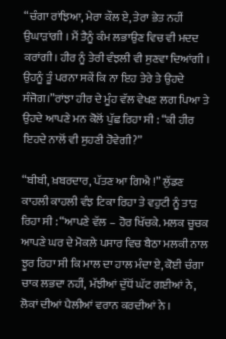“ਚੰਗਾ ਰਾਂਝਿਆ, ਮੇਰਾ ਕੌਲ ਏ, ਤੇਰਾ ਭੇਤ ਨਹੀਂ ਉਘਾੜਾਂਗੀ । ਮੈਂ ਤੈਨੂੰ ਕੰਮ ਲਭਾਉਣ ਵਿਚ ਵੀ ਮਦਦ ਕਰਾਂਗੀ। ਹੀਰ ਨੂੰ ਤੇਰੀ ਵੰਝਲੀ ਵੀ ਸੁਣਵਾ ਦਿਆਂਗੀ । ਉਹਨੂੰ ਤੂੰ ਪਰਨਾ ਸਕੇਂ ਕਿ ਨਾ ਇਹ ਤੇਰੇ ਤੇ ਉਹਦੇ ਸੰਜੋਗ।”ਰਾਂਝਾ ਹੀਰ ਦੇ ਮੂੰਹ ਵੱਲ ਵੇਖਣ ਲਗ ਪਿਆ ਤੇ ਉਹਦੇ ਆਪਣੇ ਮਨ ਕੋਲੋਂ ਪੁੱਛ ਰਿਹਾ ਸੀ : “ਕੀ ਹੀਰ ਇਹਦੇ ਨਾਲੋਂ ਵੀ ਸੁਹਣੀ ਹੋਵੇਗੀ?”

“ਬੀਬੀ, ਖ਼ਬਰਦਾਰ, ਪੱਤਣ ਆ ਗਿਐ !” ਲੁੱਡਣ ਕਾਹਲੀ ਕਾਹਲੀ ਵੰਝ ਟਿਕਾ ਰਿਹਾ ਤੇ ਵਹੁਟੀ ਨੂੰ ਤਾੜ ਰਿਹਾ ਸੀ : “ਆਪਣੇ ਵੱਲ – ਹੋਰ ਖਿੱਚਕੇ. ਮਲਕ ਚੂਚਕ ਆਪਣੇ ਘਰ ਦੇ ਮੋਕਲੇ ਪਸਾਰ ਵਿਚ ਬੈਠਾ ਮਲਕੀ ਨਾਲ ਝੂਰ ਰਿਹਾ ਸੀ ਕਿ ਮਾਲ ਦਾ ਹਾਲ ਮੰਦਾ ਏ, ਕੋਈ ਚੰਗਾ ਚਾਕ ਲਭਦਾ ਨਹੀਂ, ਮੱਝੀਆਂ ਦੁੱਧੋਂ ਘੱਟ ਗਈਆਂ ਨੇ, ਲੋਕਾਂ ਦੀਆਂ ਪੈਲੀਆਂ ਵਰਾਨ ਕਰਦੀਆਂ ਨੇ ।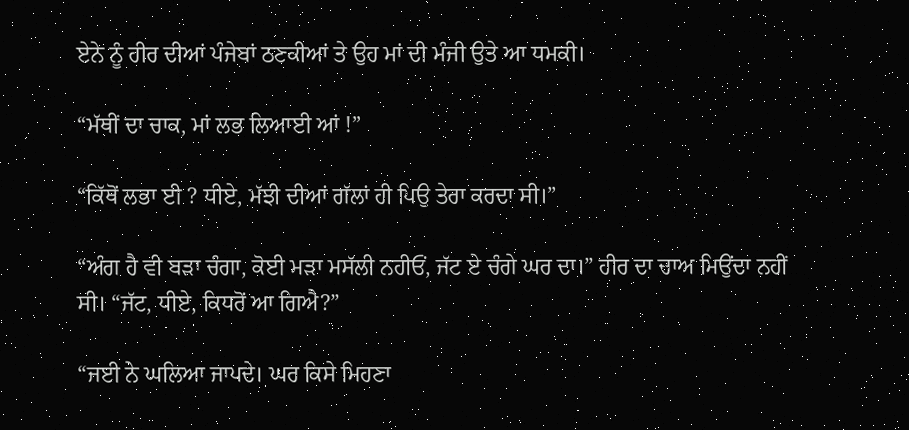ਏਨੇ ਨੂੰ ਹੀਰ ਦੀਆਂ ਪੰਜੇਬਾਂ ਠਣਕੀਆਂ ਤੇ ਉਹ ਮਾਂ ਦੀ ਮੰਜੀ ਉਤੇ ਆ ਧਮਕੀ।

“ਮੱਥੀਂ ਦਾ ਚਾਕ, ਮਾਂ ਲਭ ਲਿਆਈ ਆਂ !”

“ਕਿੱਥੋਂ ਲਭਾ ਈ ? ਧੀਏ, ਮੱਝੀ ਦੀਆਂ ਗੱਲਾਂ ਹੀ ਪਿਉ ਤੇਰਾ ਕਰਦਾ ਸੀ।”

“ਅੰਗ ਹੈ ਵੀ ਬੜਾ ਚੰਗਾ, ਕੋਈ ਮੜਾ ਮਸੱਲੀ ਨਹੀਓਂ, ਜੱਟ ਏ ਚੰਗੇ ਘਰ ਦਾ।” ਹੀਰ ਦਾ ਚਾਅ ਮਿਉਂਦਾ ਨਹੀਂ ਸੀ। “ਜੱਟ, ਧੀਏ, ਕਿਧਰੋਂ ਆ ਗਿਐ?”

“ਜਈ ਨੇ ਘਲਿਆ ਜਾਪਦੇ। ਘਰ ਕਿਸੇ ਮਿਹਣਾ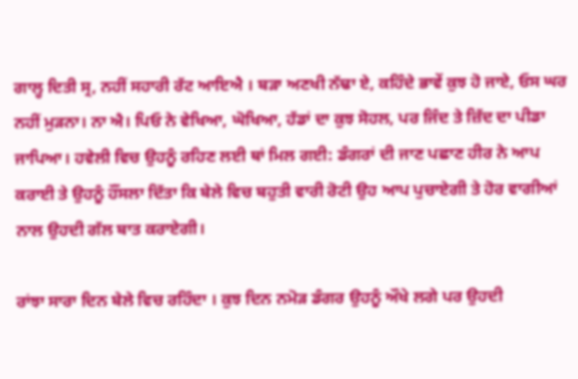ਗਾਲ੍ਹ ਦਿਤੀ ਸ੍ਰ, ਨਹੀਂ ਸਹਾਰੀ ਰੱਟ ਆਇਐ । ਬੜਾ ਅਣਖੀ ਨੱਢਾ ਏ, ਕਹਿੰਦੇ ਭਾਵੇਂ ਕੁਝ ਹੋ ਜਾਏ, ਓਸ ਘਰ ਨਹੀਂ ਮੁੜਨਾ। ਨਾ ਐ। ਪਿਓ ਨੇ ਵੇਖਿਆ, ਘੋਖਿਆ, ਹੱਡਾਂ ਦਾ ਕੁਝ ਸੋਹਲ, ਪਰ ਜਿੰਦ ਤੇ ਜ਼ਿੱਦ ਦਾ ਪੀਡਾ ਜਾਪਿਆ। ਹਵੇਲੀ ਵਿਚ ਉਹਨੂੰ ਰਹਿਣ ਲਈ ਥਾਂ ਮਿਲ ਗਈ: ਡੰਗਰਾਂ ਦੀ ਜਾਣ ਪਛਾਣ ਹੀਰ ਨੇ ਆਪ ਕਰਾਈ ਤੇ ਉਹਨੂੰ ਹੌਂਸਲਾ ਦਿੱਤਾ ਕਿ ਬੇਲੇ ਵਿਚ ਬਹੁਤੀ ਵਾਰੀ ਰੋਟੀ ਉਹ ਆਪ ਪੁਚਾਏਗੀ ਤੇ ਹੋਰ ਵਾਗੀਆਂ ਨਾਲ ਉਹਦੀ ਗੱਲ ਬਾਤ ਕਰਾਏਗੀ।

ਰਾਂਝਾ ਸਾਰਾ ਦਿਨ ਬੇਲੇ ਵਿਚ ਰਹਿੰਦਾ । ਕੁਝ ਦਿਨ ਨਮੋੜ ਡੰਗਰ ਉਹਨੂੰ ਔਖੇ ਲਗੇ ਪਰ ਉਹਦੀ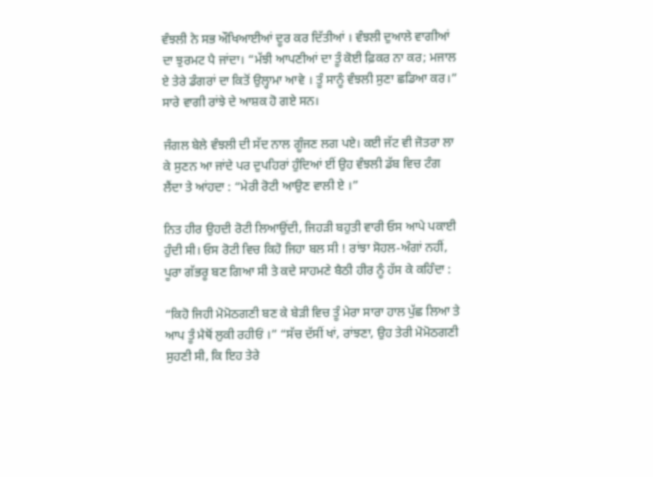ਵੰਝਲੀ ਨੇ ਸਭ ਔਖਿਆਈਆਂ ਦੂਰ ਕਰ ਦਿੱਤੀਆਂ । ਵੰਝਲੀ ਦੁਆਲੇ ਵਾਗੀਆਂ ਦਾ ਝੁਰਮਟ ਪੈ ਜਾਂਦਾ। “ਮੱਝੀ ਆਪਣੀਆਂ ਦਾ ਤੂੰ ਕੋਈ ਫ਼ਿਕਰ ਨਾ ਕਰ; ਮਜਾਲ ਏ ਤੇਰੇ ਡੰਗਰਾਂ ਦਾ ਕਿਤੋਂ ਉਲ੍ਹਾਮਾ ਆਵੇ । ਤੂੰ ਸਾਨੂੰ ਵੰਝਲੀ ਸੁਣਾ ਛਡਿਆ ਕਰ।” ਸਾਰੇ ਵਾਗੀ ਰਾਂਝੇ ਦੇ ਆਸ਼ਕ ਹੋ ਗਏ ਸਨ।

ਜੰਗਲ ਬੇਲੇ ਵੰਝਲੀ ਦੀ ਸੱਦ ਨਾਲ ਗੂੰਜਣ ਲਗ ਪਏ। ਕਈ ਜੱਟ ਵੀ ਜੋਤਰਾ ਲਾ ਕੇ ਸੁਣਨ ਆ ਜਾਂਦੇ ਪਰ ਦੁਪਹਿਰਾਂ ਹੁੰਦਿਆਂ ਈਂ ਉਹ ਵੰਝਲੀ ਡੱਬ ਵਿਚ ਟੰਗ ਲੈਂਦਾ ਤੇ ਆਂਹਦਾ : “ਮੇਰੀ ਰੋਟੀ ਆਉਣ ਵਾਲੀ ਏ ।”

ਨਿਤ ਹੀਰ ਉਹਦੀ ਰੋਟੀ ਲਿਆਉਂਦੀ, ਜਿਹੜੀ ਬਹੁਤੀ ਵਾਰੀ ਓਸ ਆਪੇ ਪਕਾਈ ਹੁੰਦੀ ਸੀ। ਓਸ ਰੋਟੀ ਵਿਚ ਕਿਹੋ ਜਿਹਾ ਬਲ ਸੀ ! ਰਾਂਝਾ ਸੋਹਲ-ਅੰਗਾਂ ਨਹੀਂ, ਪੂਰਾ ਗੱਭਰੂ ਬਣ ਗਿਆ ਸੀ ਤੇ ਕਦੇ ਸਾਹਮਣੇ ਬੈਠੀ ਹੀਰ ਨੂੰ ਹੱਸ ਕੇ ਕਹਿੰਦਾ :

“ਕਿਹੋ ਜਿਹੀ ਮੋਮੋਠਗਣੀ ਬਣ ਕੇ ਬੇੜੀ ਵਿਚ ਤੂੰ ਮੇਰਾ ਸਾਰਾ ਹਾਲ ਪੁੱਛ ਲਿਆ ਤੇ ਆਪ ਤੂੰ ਮੈਥੋਂ ਲੁਕੀ ਰਹੀਓਂ ।” “ਸੱਚ ਦੱਸੀਂ ਖਾਂ, ਰਾਂਝਣਾ, ਉਹ ਤੇਰੀ ਮੋਮੋਠਗਣੀ ਸੁਹਣੀ ਸੀ, ਕਿ ਇਹ ਤੇਰੇ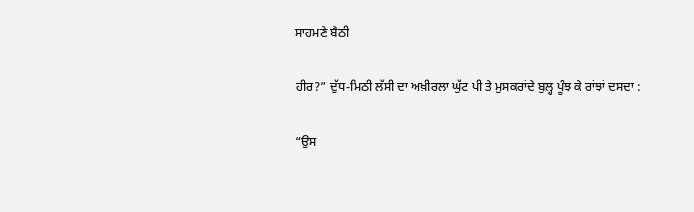ਸਾਹਮਣੇ ਬੈਠੀ

ਹੀਰ?” ਦੁੱਧ-ਮਿਠੀ ਲੱਸੀ ਦਾ ਅਖ਼ੀਰਲਾ ਘੁੱਟ ਪੀ ਤੇ ਮੁਸਕਰਾਂਦੇ ਬੁਲ੍ਹ ਪੂੰਝ ਕੇ ਰਾਂਝਾਂ ਦਸਦਾ :

“ਉਸ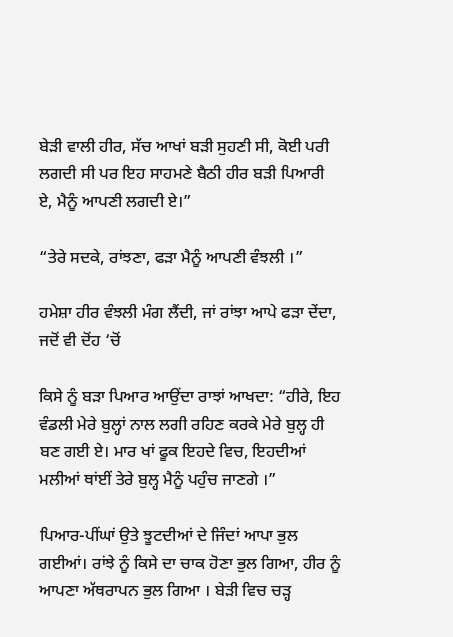ਬੇੜੀ ਵਾਲੀ ਹੀਰ, ਸੱਚ ਆਖਾਂ ਬੜੀ ਸੁਹਣੀ ਸੀ, ਕੋਈ ਪਰੀ ਲਗਦੀ ਸੀ ਪਰ ਇਹ ਸਾਹਮਣੇ ਬੈਠੀ ਹੀਰ ਬੜੀ ਪਿਆਰੀ ਏ, ਮੈਨੂੰ ਆਪਣੀ ਲਗਦੀ ਏ।”

“ਤੇਰੇ ਸਦਕੇ, ਰਾਂਝਣਾ, ਫੜਾ ਮੈਨੂੰ ਆਪਣੀ ਵੰਝਲੀ ।”

ਹਮੇਸ਼ਾ ਹੀਰ ਵੰਝਲੀ ਮੰਗ ਲੈਂਦੀ, ਜਾਂ ਰਾਂਝਾ ਆਪੇ ਫੜਾ ਦੇਂਦਾ, ਜਦੋਂ ਵੀ ਦੋਂਹ ‘ਚੋਂ

ਕਿਸੇ ਨੂੰ ਬੜਾ ਪਿਆਰ ਆਉਂਦਾ ਰਾਝਾਂ ਆਖਦਾ: “ਹੀਰੇ, ਇਹ ਵੰਡਲੀ ਮੇਰੇ ਬੁਲ੍ਹਾਂ ਨਾਲ ਲਗੀ ਰਹਿਣ ਕਰਕੇ ਮੇਰੇ ਬੁਲ੍ਹ ਹੀ ਬਣ ਗਈ ਏ। ਮਾਰ ਖਾਂ ਫੂਕ ਇਹਦੇ ਵਿਚ, ਇਹਦੀਆਂ ਮਲੀਆਂ ਥਾਂਈਂ ਤੇਰੇ ਬੁਲ੍ਹ ਮੈਨੂੰ ਪਹੁੰਚ ਜਾਣਗੇ ।”

ਪਿਆਰ-ਪੀਂਘਾਂ ਉਤੇ ਝੂਟਦੀਆਂ ਦੇ ਜਿੰਦਾਂ ਆਪਾ ਭੁਲ ਗਈਆਂ। ਰਾਂਝੇ ਨੂੰ ਕਿਸੇ ਦਾ ਚਾਕ ਹੋਣਾ ਭੁਲ ਗਿਆ, ਹੀਰ ਨੂੰ ਆਪਣਾ ਅੱਥਰਾਪਨ ਭੁਲ ਗਿਆ । ਬੇੜੀ ਵਿਚ ਚੜ੍ਹ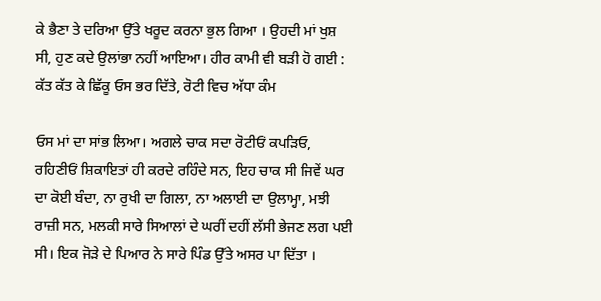ਕੇ ਭੈਣਾ ਤੇ ਦਰਿਆ ਉੱਤੇ ਖਰੂਦ ਕਰਨਾ ਭੁਲ ਗਿਆ । ਉਹਦੀ ਮਾਂ ਖੁਸ਼ ਸੀ, ਹੁਣ ਕਦੇ ਉਲਾਂਭਾ ਨਹੀਂ ਆਇਆ। ਹੀਰ ਕਾਮੀ ਵੀ ਬੜੀ ਹੋ ਗਈ : ਕੱਤ ਕੱਤ ਕੇ ਛਿੱਕੂ ਓਸ ਭਰ ਦਿੱਤੇ, ਰੋਟੀ ਵਿਚ ਅੱਧਾ ਕੰਮ

ਓਸ ਮਾਂ ਦਾ ਸਾਂਭ ਲਿਆ। ਅਗਲੇ ਚਾਕ ਸਦਾ ਰੋਟੀਓਂ ਕਪੜਿਓ, ਰਹਿਣੀਓਂ ਸ਼ਿਕਾਇਤਾਂ ਹੀ ਕਰਦੇ ਰਹਿੰਦੇ ਸਨ, ਇਹ ਚਾਕ ਸੀ ਜਿਵੇਂ ਘਰ ਦਾ ਕੋਈ ਬੰਦਾ, ਨਾ ਰੁਖੀ ਦਾ ਗਿਲਾ, ਨਾ ਅਲਾਈ ਦਾ ਉਲਾਮ੍ਹਾ, ਮਝੀ ਰਾਜ਼ੀ ਸਨ, ਮਲਕੀ ਸਾਰੇ ਸਿਆਲਾਂ ਦੇ ਘਰੀਂ ਦਹੀਂ ਲੱਸੀ ਭੇਜਣ ਲਗ ਪਈ ਸੀ। ਇਕ ਜੋੜੇ ਦੇ ਪਿਆਰ ਨੇ ਸਾਰੇ ਪਿੰਡ ਉੱਤੇ ਅਸਰ ਪਾ ਦਿੱਤਾ ।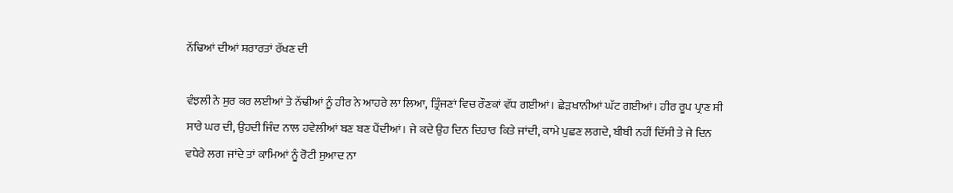ਨੱਢਿਆਂ ਦੀਆਂ ਸ਼ਰਾਰਤਾਂ ਰੱਖਣ ਦੀ

ਵੰਝਲੀ ਨੇ ਸੁਰ ਕਰ ਲਈਆਂ ਤੇ ਨੱਢੀਆਂ ਨੂੰ ਹੀਰ ਨੇ ਆਹਰੇ ਲਾ ਲਿਆ, ਤ੍ਰਿੰਜਣਾਂ ਵਿਚ ਰੌਣਕਾਂ ਵੱਧ ਗਈਆਂ। ਛੇੜਖਾਨੀਆਂ ਘੱਟ ਗਈਆਂ। ਹੀਰ ਰੂਪ ਪ੍ਰਾਣ ਸੀ ਸਾਰੇ ਘਰ ਦੀ, ਉਹਦੀ ਜਿੰਦ ਨਾਲ ਹਵੇਲੀਆਂ ਬਣ ਬਣ ਪੈਂਦੀਆਂ । ਜੇ ਕਦੇ ਉਹ ਦਿਨ ਦਿਹਾਰ ਕਿਤੇ ਜਾਂਦੀ, ਕਾਮੇ ਪੁਛਣ ਲਗਦੇ, ਬੀਬੀ ਨਹੀਂ ਦਿੱਸੀ ਤੇ ਜੇ ਦਿਨ ਵਧੇਰੇ ਲਗ ਜਾਂਦੇ ਤਾਂ ਕਾਮਿਆਂ ਨੂੰ ਰੋਟੀ ਸੁਆਦ ਨਾ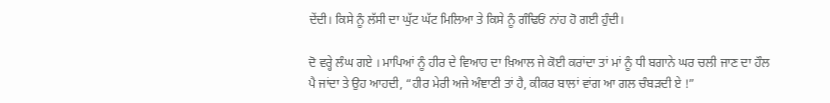ਦੇਂਦੀ। ਕਿਸੇ ਨੂੰ ਲੱਸੀ ਦਾ ਘੁੱਟ ਘੱਟ ਮਿਲਿਆ ਤੇ ਕਿਸੇ ਨੂੰ ਗੰਢਿਓਂ ਨਾਂਹ ਹੋ ਗਈ ਹੁੰਦੀ।

ਦੋ ਵਰ੍ਹੇ ਲੰਘ ਗਏ । ਮਾਪਿਆਂ ਨੂੰ ਹੀਰ ਦੇ ਵਿਆਹ ਦਾ ਖ਼ਿਆਲ ਜੇ ਕੋਈ ਕਰਾਂਦਾ ਤਾਂ ਮਾਂ ਨੂੰ ਧੀ ਬਗਾਨੇ ਘਰ ਚਲੀ ਜਾਣ ਦਾ ਹੌਲ ਪੈ ਜਾਂਦਾ ਤੇ ਉਹ ਆਹਦੀ, “ਹੀਰ ਮੇਰੀ ਅਜੇ ਅੰਞਾਣੀ ਤਾਂ ਹੈ, ਕੀਕਰ ਬਾਲਾਂ ਵਾਂਗ ਆ ਗਲ ਚੰਬੜਦੀ ਏ !”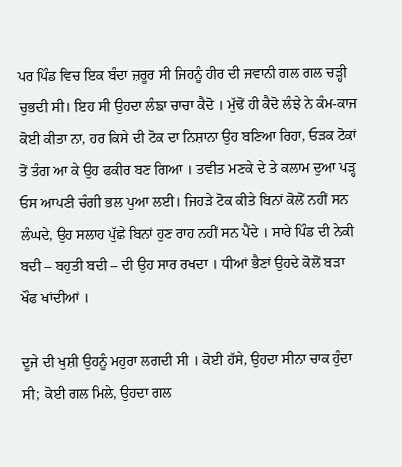ਪਰ ਪਿੰਡ ਵਿਚ ਇਕ ਬੰਦਾ ਜ਼ਰੂਰ ਸੀ ਜਿਹਨੂੰ ਹੀਰ ਦੀ ਜਵਾਨੀ ਗਲ ਗਲ ਚੜ੍ਹੀ ਚੁਭਦੀ ਸੀ। ਇਹ ਸੀ ਉਹਦਾ ਲੰਙਾ ਚਾਚਾ ਕੈਦੋ । ਮੁੱਢੋਂ ਹੀ ਕੈਦੋ ਲੰਝੇ ਨੇ ਕੰਮ-ਕਾਜ ਕੋਈ ਕੀਤਾ ਨਾ, ਹਰ ਕਿਸੇ ਦੀ ਟੋਕ ਦਾ ਨਿਸ਼ਾਨਾ ਉਹ ਬਣਿਆ ਰਿਹਾ, ਓੜਕ ਟੋਕਾਂ ਤੋਂ ਤੰਗ ਆ ਕੇ ਉਹ ਫਕੀਰ ਬਣ ਗਿਆ । ਤਵੀਤ ਮਣਕੇ ਦੇ ਤੇ ਕਲਾਮ ਦੁਆ ਪੜ੍ਹ ਓਸ ਆਪਣੀ ਚੰਗੀ ਭਲ ਪੁਆ ਲਈ। ਜਿਹੜੇ ਟੋਕ ਕੀਤੇ ਬਿਨਾਂ ਕੋਲੋਂ ਨਹੀਂ ਸਨ ਲੰਘਦੇ, ਉਹ ਸਲਾਹ ਪੁੱਛੇ ਬਿਨਾਂ ਹੁਣ ਰਾਹ ਨਹੀਂ ਸਨ ਪੈਂਦੇ । ਸਾਰੇ ਪਿੰਡ ਦੀ ਨੇਕੀ ਬਦੀ – ਬਹੁਤੀ ਬਦੀ – ਦੀ ਉਹ ਸਾਰ ਰਖਦਾ । ਧੀਆਂ ਭੈਣਾਂ ਉਹਦੇ ਕੋਲੋਂ ਬੜਾ ਖੌਫ ਖਾਂਦੀਆਂ ।

ਦੂਜੇ ਦੀ ਖੁਸ਼ੀ ਉਹਨੂੰ ਮਹੁਰਾ ਲਗਦੀ ਸੀ । ਕੋਈ ਹੱਸੇ, ਉਹਦਾ ਸੀਨਾ ਚਾਕ ਹੁੰਦਾ ਸੀ; ਕੋਈ ਗਲ ਮਿਲੇ, ਉਹਦਾ ਗਲ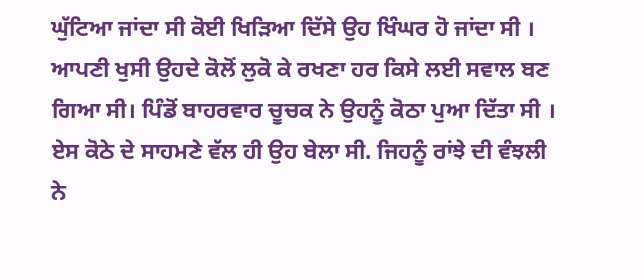ਘੁੱਟਿਆ ਜਾਂਦਾ ਸੀ ਕੋਈ ਖਿੜਿਆ ਦਿੱਸੇ ਉਹ ਖਿੰਘਰ ਹੋ ਜਾਂਦਾ ਸੀ । ਆਪਣੀ ਖੁਸੀ ਉਹਦੇ ਕੋਲੋਂ ਲੁਕੋ ਕੇ ਰਖਣਾ ਹਰ ਕਿਸੇ ਲਈ ਸਵਾਲ ਬਣ ਗਿਆ ਸੀ। ਪਿੰਡੋਂ ਬਾਹਰਵਾਰ ਚੂਚਕ ਨੇ ਉਹਨੂੰ ਕੋਠਾ ਪੁਆ ਦਿੱਤਾ ਸੀ । ਏਸ ਕੋਠੇ ਦੇ ਸਾਹਮਣੇ ਵੱਲ ਹੀ ਉਹ ਬੇਲਾ ਸੀ. ਜਿਹਨੂੰ ਰਾਂਝੇ ਦੀ ਵੰਝਲੀ ਨੇ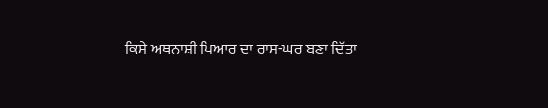ਕਿਸੇ ਅਥਨਾਸ਼ੀ ਪਿਆਰ ਦਾ ਰਾਸ-ਘਰ ਬਣਾ ਦਿੱਤਾ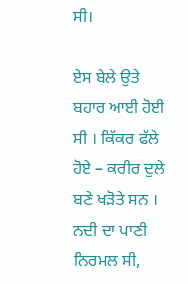ਸੀ।

ਏਸ ਬੇਲੇ ਉਤੇ ਬਹਾਰ ਆਈ ਹੋਈ ਸੀ । ਕਿੱਕਰ ਫੱਲੇ ਹੋਏ – ਕਰੀਰ ਦੁਲੇ ਬਣੇ ਖੜੋਤੇ ਸਨ । ਨਦੀ ਦਾ ਪਾਣੀ ਨਿਰਮਲ ਸੀ,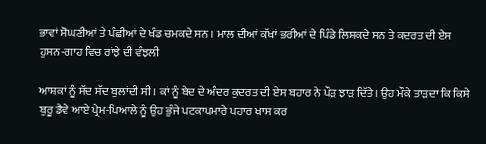ਭਾਵਾਂ ਸੋਘਣੀਆਂ ਤੇ ਪੰਛੀਆਂ ਦੇ ਖੰਡ ਚਮਕਦੇ ਸਨ । ਮਾਲ ਦੀਆਂ ਕੱਖਾਂ ਭਰੀਆਂ ਦੇ ਪਿੰਡੇ ਲਿਸ਼ਕਦੇ ਸਨ ਤੇ ਕਦਰਤ ਦੀ ਏਸ ਹੁਸਨ-ਗਾਹ ਵਿਚ ਰਾਂਝੇ ਦੀ ਵੰਝਲੀ

ਆਸ਼ਕਾਂ ਨੂੰ ਸੱਦ ਸੱਦ ਬੁਲਾਂਦੀ ਸੀ । ਕਾਂ ਨੂੰ ਬੇਦ ਦੇ ਅੰਦਰ ਕੁਦਰਤ ਦੀ ਏਸ ਬਹਾਰ ਨੇ ਪੌੜ ਝਾੜ ਦਿੱਤੇ। ਉਹ ਮੌਕੇ ਤਾੜਦਾ ਕਿ ਕਿਸੇ ਬੁਰੂ ਡੈਵੇ ਆਏ ਪ੍ਰੇਮ-ਪਿਆਲੇ ਨੂੰ ਉਹ ਭੁੰਜੇ ਪਟਕਾਪਮਾਰੇ ਪਹਾਰ ਖਾਸ ਕਰ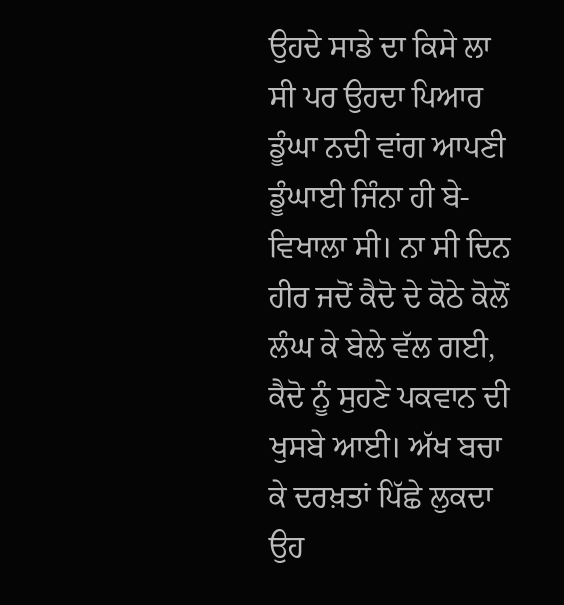ਉਹਦੇ ਸਾਡੇ ਦਾ ਕਿਸੇ ਲਾ ਸੀ ਪਰ ਉਹਦਾ ਪਿਆਰ ਡੂੰਘਾ ਨਦੀ ਵਾਂਗ ਆਪਣੀ ਡੂੰਘਾਈ ਜਿੰਨਾ ਹੀ ਬੇ-ਵਿਖਾਲਾ ਸੀ। ਨਾ ਸੀ ਦਿਨ ਹੀਰ ਜਦੋਂ ਕੈਦੋ ਦੇ ਕੋਠੇ ਕੋਲੋਂ ਲੰਘ ਕੇ ਬੇਲੇ ਵੱਲ ਗਈ, ਕੈਦੋ ਨੂੰ ਸੁਹਣੇ ਪਕਵਾਨ ਦੀ ਖੁਸਬੇ ਆਈ। ਅੱਖ ਬਚਾ ਕੇ ਦਰਖ਼ਤਾਂ ਪਿੱਛੇ ਲੁਕਦਾ ਉਹ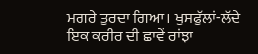ਮਗਰੇ ਤੁਰਦਾ ਗਿਆ। ਖੁਸਫੁੱਲਾਂ-ਲੱਦੇ ਇਕ ਕਰੀਰ ਦੀ ਛਾਵੇਂ ਰਾਂਝਾ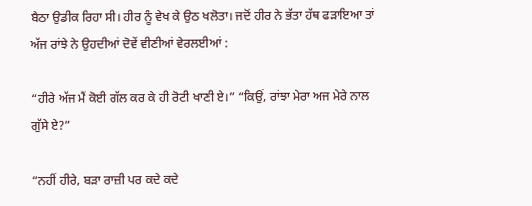ਬੈਠਾ ਉਡੀਕ ਰਿਹਾ ਸੀ। ਹੀਰ ਨੂੰ ਵੇਖ ਕੇ ਉਠ ਖਲੋਤਾ। ਜਦੋਂ ਹੀਰ ਨੇ ਭੱਤਾ ਹੱਥ ਫੜਾਇਆ ਤਾਂ ਅੱਜ ਰਾਂਝੇ ਨੇ ਉਹਦੀਆਂ ਦੋਵੇਂ ਵੀਣੀਆਂ ਵੇਰਲਈਆਂ :

“ਹੀਰੇ ਅੱਜ ਮੈਂ ਕੋਈ ਗੱਲ ਕਰ ਕੇ ਹੀ ਰੋਟੀ ਖਾਣੀ ਏ।” “ਕਿਉਂ, ਰਾਂਝਾ ਮੇਰਾ ਅਜ ਮੇਰੇ ਨਾਲ ਗੁੱਸੇ ਏ?”

“ਨਹੀਂ ਹੀਰੇ, ਬੜਾ ਰਾਜ਼ੀ ਪਰ ਕਦੇ ਕਦੇ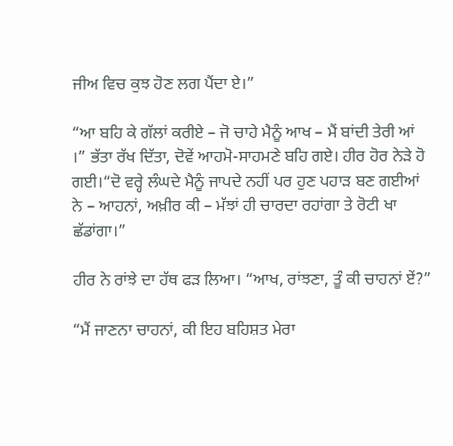ਜੀਅ ਵਿਚ ਕੁਝ ਹੋਣ ਲਗ ਪੈਂਦਾ ਏ।”

“ਆ ਬਹਿ ਕੇ ਗੱਲਾਂ ਕਰੀਏ – ਜੋ ਚਾਹੇ ਮੈਨੂੰ ਆਖ – ਮੈਂ ਬਾਂਦੀ ਤੇਰੀ ਆਂ ।” ਭੱਤਾ ਰੱਖ ਦਿੱਤਾ, ਦੋਵੇਂ ਆਹਮੋ-ਸਾਹਮਣੇ ਬਹਿ ਗਏ। ਹੀਰ ਹੋਰ ਨੇੜੇ ਹੋ ਗਈ।“ਦੋ ਵਰ੍ਹੇ ਲੰਘਦੇ ਮੈਨੂੰ ਜਾਪਦੇ ਨਹੀਂ ਪਰ ਹੁਣ ਪਹਾੜ ਬਣ ਗਈਆਂ ਨੇ – ਆਹਨਾਂ, ਅਖ਼ੀਰ ਕੀ – ਮੱਝਾਂ ਹੀ ਚਾਰਦਾ ਰਹਾਂਗਾ ਤੇ ਰੋਟੀ ਖਾ ਛੱਡਾਂਗਾ।”

ਹੀਰ ਨੇ ਰਾਂਝੇ ਦਾ ਹੱਥ ਫੜ ਲਿਆ। “ਆਖ, ਰਾਂਝਣਾ, ਤੂੰ ਕੀ ਚਾਹਨਾਂ ਏਂ?”

“ਮੈਂ ਜਾਣਨਾ ਚਾਹਨਾਂ, ਕੀ ਇਹ ਬਹਿਸ਼ਤ ਮੇਰਾ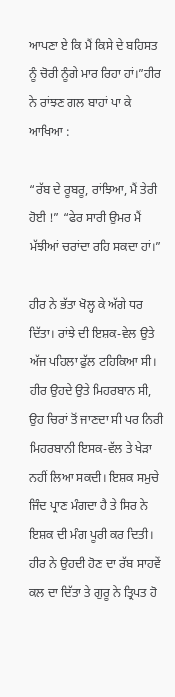ਆਪਣਾ ਏ ਕਿ ਮੈਂ ਕਿਸੇ ਦੇ ਬਹਿਸਤ ਨੂੰ ਚੋਰੀ ਨੂੰਗੇ ਮਾਰ ਰਿਹਾ ਹਾਂ।”ਹੀਰ ਨੇ ਰਾਂਝਣ ਗਲ ਬਾਹਾਂ ਪਾ ਕੇ ਆਖਿਆ :

“ਰੱਬ ਦੇ ਰੂਬਰੂ, ਰਾਂਝਿਆ, ਮੈਂ ਤੇਰੀ ਹੋਈ !” “ਫੇਰ ਸਾਰੀ ਉਮਰ ਮੈਂ ਮੱਝੀਆਂ ਚਰਾਂਦਾ ਰਹਿ ਸਕਦਾ ਹਾਂ।”

ਹੀਰ ਨੇ ਭੱਤਾ ਖੋਲ੍ਹ ਕੇ ਅੱਗੇ ਧਰ ਦਿੱਤਾ। ਰਾਂਝੇ ਦੀ ਇਸ਼ਕ-ਵੇਲ ਉਤੇ ਅੱਜ ਪਹਿਲਾ ਫੁੱਲ ਟਹਿਕਿਆ ਸੀ। ਹੀਰ ਉਹਦੇ ਉਤੇ ਮਿਹਰਬਾਨ ਸੀ, ਉਹ ਚਿਰਾਂ ਤੋਂ ਜਾਣਦਾ ਸੀ ਪਰ ਨਿਰੀ ਮਿਹਰਬਾਨੀ ਇਸਕ-ਵੱਲ ਤੇ ਖੇੜਾ ਨਹੀਂ ਲਿਆ ਸਕਦੀ। ਇਸ਼ਕ ਸਮੁਚੇ ਜਿੰਦ ਪ੍ਰਾਣ ਮੰਗਦਾ ਹੈ ਤੇ ਸਿਰ ਨੇ ਇਸ਼ਕ ਦੀ ਮੰਗ ਪੂਰੀ ਕਰ ਦਿਤੀ। ਹੀਰ ਨੇ ਉਹਦੀ ਹੋਣ ਦਾ ਰੱਬ ਸਾਹਵੇਂ ਕਲ ਦਾ ਦਿੱਤਾ ਤੇ ਗੁਰੂ ਨੇ ਤ੍ਰਿਪਤ ਹੋ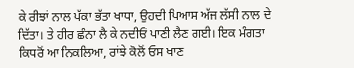ਕੇ ਰੀਝਾਂ ਨਾਲ ਪੱਕਾ ਭੱਤਾ ਖਾਧਾ, ਉਹਦੀ ਪਿਆਸ ਅੱਜ ਲੱਸੀ ਨਾਲ ਦੇ ਦਿੱਤਾ। ਤੇ ਹੀਰ ਛੰਨਾ ਲੈ ਕੇ ਨਦੀਓਂ ਪਾਣੀ ਲੈਣ ਗਈ। ਇਕ ਮੰਗਤਾ ਕਿਧਰੋਂ ਆ ਨਿਕਲਿਆ, ਰਾਂਝੇ ਕੋਲੋਂ ਓਸ ਖਾਣ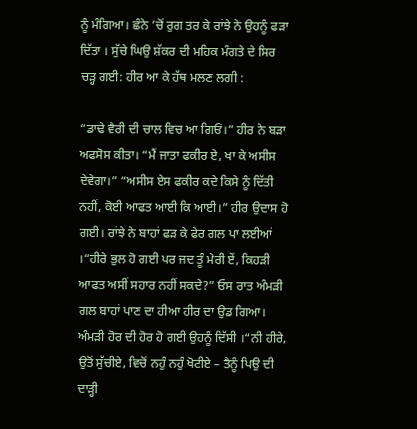ਨੂੰ ਮੰਗਿਆ। ਛੰਨੇ ’ਚੋਂ ਰੁਗ ਤਰ ਕੇ ਰਾਂਝੇ ਨੇ ਉਹਨੂੰ ਫੜਾ ਦਿੱਤਾ । ਸੁੱਚੇ ਘਿਉ ਸ਼ੱਕਰ ਦੀ ਮਹਿਕ ਮੰਗਤੇ ਦੇ ਸਿਰ ਚੜ੍ਹ ਗਈ: ਹੀਰ ਆ ਕੇ ਹੱਥ ਮਲਣ ਲਗੀ :

“ਡਾਢੇ ਵੈਰੀ ਦੀ ਚਾਲ ਵਿਚ ਆ ਗਿਓਂ।” ਹੀਰ ਨੇ ਬੜਾ ਅਫਸੋਸ ਕੀਤਾ। “ਮੈਂ ਜਾਤਾ ਫਕੀਰ ਏ, ਖਾ ਕੇ ਅਸੀਸ ਦੇਵੇਗਾ।” “ਅਸੀਸ ਏਸ ਫਕੀਰ ਕਦੇ ਕਿਸੇ ਨੂੰ ਦਿੱਤੀ ਨਹੀਂ, ਕੋਈ ਆਫਤ ਆਈ ਕਿ ਆਈ।” ਹੀਰ ਉਦਾਸ ਹੋ ਗਈ। ਰਾਂਝੇ ਨੇ ਬਾਹਾਂ ਫੜ ਕੇ ਫੇਰ ਗਲ ਪਾ ਲਈਆਂ ।“ਹੀਰੇ ਭੁਲ ਹੋ ਗਈ ਪਰ ਜਦ ਤੂੰ ਮੇਰੀ ਏਂ, ਕਿਹੜੀ ਆਫਤ ਅਸੀਂ ਸਹਾਰ ਨਹੀਂ ਸਕਦੇ?” ਓਸ ਰਾਤ ਅੰਮੜੀ ਗਲ ਬਾਹਾਂ ਪਾਣ ਦਾ ਹੀਆ ਹੀਰ ਦਾ ਉਡ ਗਿਆ। ਅੰਮੜੀ ਹੋਰ ਦੀ ਹੋਰ ਹੋ ਗਈ ਉਹਨੂੰ ਦਿੱਸੀ ।“ਨੀ ਹੀਰੇ, ਉਤੋਂ ਸੁੱਚੀਏ, ਵਿਚੋਂ ਨਹੁੰ ਨਹੁੰ ਖੋਟੀਏ – ਤੈਨੂੰ ਪਿਉ ਦੀ ਦਾੜ੍ਹੀ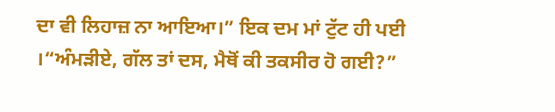ਦਾ ਵੀ ਲਿਹਾਜ਼ ਨਾ ਆਇਆ।” ਇਕ ਦਮ ਮਾਂ ਟੁੱਟ ਹੀ ਪਈ ।“ਅੰਮੜੀਏ, ਗੱਲ ਤਾਂ ਦਸ, ਮੈਥੋਂ ਕੀ ਤਕਸੀਰ ਹੋ ਗਈ?”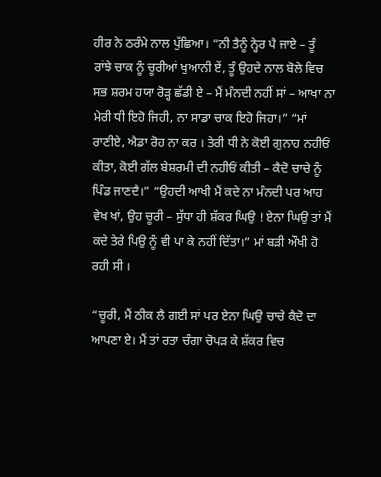ਹੀਰ ਨੇ ਠਰੰਮੇ ਨਾਲ ਪੁੱਛਿਆ। “ਨੀ ਤੈਨੂੰ ਨ੍ਹੇਰ ਪੈ ਜਾਏ – ਤੂੰ ਰਾਂਝੇ ਚਾਕ ਨੂੰ ਚੂਰੀਆਂ ਖੁਆਨੀ ਏਂ, ਤੂੰ ਉਹਦੇ ਨਾਲ ਬੋਲੇ ਵਿਚ ਸਭ ਸ਼ਰਮ ਹਯਾ ਰੋੜ੍ਹ ਛੱਡੀ ਏ – ਮੈਂ ਮੰਨਦੀ ਨਹੀਂ ਸਾਂ – ਆਖਾ ਨਾ ਮੇਰੀ ਧੀ ਇਹੋ ਜਿਹੀ, ਨਾ ਸਾਡਾ ਚਾਕ ਇਹੋ ਜਿਹਾ।” “ਮਾਂ ਰਾਣੀਏ, ਐਡਾ ਰੋਹ ਨਾ ਕਰ । ਤੇਰੀ ਧੀ ਨੇ ਕੋਈ ਗੁਨਾਹ ਨਹੀਓਂ ਕੀਤਾ, ਕੋਈ ਗੱਲ ਬੇਸ਼ਰਮੀ ਦੀ ਨਹੀਓਂ ਕੀਤੀ – ਕੈਦੋ ਚਾਚੇ ਨੂੰ ਪਿੰਡ ਜਾਣਦੈ।” “ਉਹਦੀ ਆਖੀ ਮੈਂ ਕਦੇ ਨਾ ਮੰਨਦੀ ਪਰ ਆਹ ਵੇਖ ਖਾਂ, ਉਹ ਚੂਰੀ – ਸੁੱਧਾ ਹੀ ਸ਼ੱਕਰ ਘਿਉ ! ਏਨਾ ਘਿਉ ਤਾਂ ਮੈਂ ਕਦੇ ਤੇਰੇ ਪਿਉ ਨੂੰ ਵੀ ਪਾ ਕੇ ਨਹੀਂ ਦਿੱਤਾ।” ਮਾਂ ਬੜੀ ਔਖੀ ਹੋ ਰਹੀ ਸੀ ।

“ਚੂਰੀ, ਮੈਂ ਠੀਕ ਲੈ ਗਈ ਸਾਂ ਪਰ ਏਨਾ ਘਿਉ ਚਾਚੇ ਕੈਦੋ ਦਾ ਆਪਣਾ ਏ। ਮੈਂ ਤਾਂ ਰਤਾ ਚੰਗਾ ਚੋਪੜ ਕੇ ਸ਼ੱਕਰ ਵਿਚ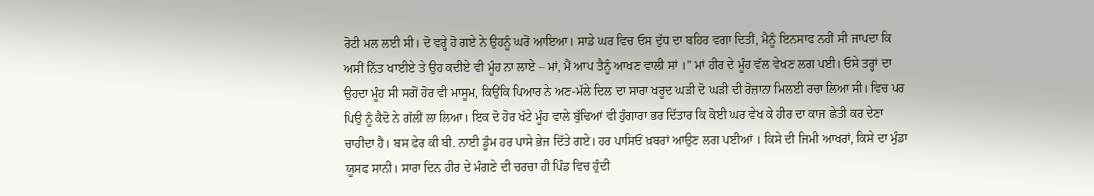ਰੋਟੀ ਮਲ ਲਈ ਸੀ। ਦੋ ਵਰ੍ਹੇ ਹੋ ਗਏ ਨੇ ਉਹਨੂੰ ਘਰੋਂ ਆਇਆ। ਸਾਡੇ ਘਰ ਵਿਚ ਓਸ ਦੁੱਧ ਦਾ ਬਹਿਰ ਵਗਾ ਦਿਤੀਂ, ਮੈਨੂੰ ਇਨਸਾਫ ਨਹੀਂ ਸੀ ਜਾਪਦਾ ਕਿ ਅਸੀਂ ਨਿੱਤ ਖਾਈਏ ਤੇ ਉਹ ਕਦੀਏ ਵੀ ਮੂੰਹ ਨਾ ਲਾਏ – ਮਾਂ, ਮੈਂ ਆਪ ਤੈਨੂੰ ਆਖਣ ਵਾਲੀ ਸਾਂ ।” ਮਾਂ ਹੀਰ ਦੇ ਮੂੰਹ ਵੱਲ ਵੇਖਣ ਲਗ ਪਈ। ਓਸੇ ਤਰ੍ਹਾਂ ਦਾ ਉਹਦਾ ਮੂੰਹ ਸੀ ਸਗੋਂ ਹੋਰ ਵੀ ਮਾਸੂਮ, ਕਿਉਂਕਿ ਪਿਆਰ ਨੇ ਅਣ-ਮੱਲੇ ਦਿਲ ਦਾ ਸਾਰਾ ਖਰੂਦ ਘੜੀ ਦੋ ਘੜੀ ਦੀ ਰੋਜ਼ਾਨਾ ਮਿਲਈ ਰਚਾ ਲਿਆ ਸੀ। ਵਿਚ ਪਰ ਪਿਉ ਨੂੰ ਕੈਦੋ ਨੇ ਗੱਲੀਂ ਲਾ ਲਿਆ। ਇਕ ਦੋ ਹੋਰ ਖੱਟੇ ਮੂੰਹ ਵਾਲੇ ਬੁੱਢਿਆਂ ਵੀ ਹੁੰਗਾਰਾ ਭਰ ਦਿੱਤਾਰ ਕਿ ਕੋਈ ਘਰ ਵੇਖ ਕੇ ਹੀਰ ਦਾ ਕਾਜ ਛੇਤੀ ਕਰ ਦੇਣਾ ਚਾਹੀਦਾ ਹੈ। ਬਸ ਫੇਰ ਕੀ ਬੀ. ਨਾਈ ਡੂੰਮ ਹਰ ਪਾਸੇ ਭੇਜ ਦਿੱਤੇ ਗਏ। ਹਰ ਪਾਸਿਓਂ ਖ਼ਬਰਾਂ ਆਉਣ ਲਗ ਪਈਆਂ । ਕਿਸੇ ਦੀ ਜਿਮੀ ਆਖਰਾਂ, ਕਿਸੇ ਦਾ ਮੁੰਡਾ ਯੂਸਫ ਸਾਨੀ। ਸਾਰਾ ਦਿਨ ਹੀਰ ਦੇ ਮੰਗਣੇ ਦੀ ਚਰਚਾ ਹੀ ਪਿੰਡ ਵਿਚ ਹੁੰਦੀ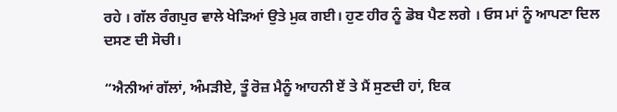ਰਹੇ । ਗੱਲ ਰੰਗਪੁਰ ਵਾਲੇ ਖੇੜਿਆਂ ਉਤੇ ਮੁਕ ਗਈ। ਹੁਣ ਹੀਰ ਨੂੰ ਡੋਬ ਪੈਣ ਲਗੇ । ਓਸ ਮਾਂ ਨੂੰ ਆਪਣਾ ਦਿਲ ਦਸਣ ਦੀ ਸੋਚੀ।

“ਐਨੀਆਂ ਗੱਲਾਂ, ਅੰਮੜੀਏ, ਤੂੰ ਰੋਜ਼ ਮੈਨੂੰ ਆਹਨੀ ਏਂ ਤੇ ਮੈਂ ਸੁਣਦੀ ਹਾਂ, ਇਕ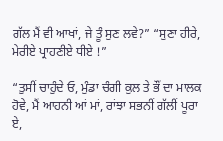ਗੱਲ ਮੈਂ ਵੀ ਆਖਾਂ, ਜੇ ਤੂੰ ਸੁਣ ਲਵੇ?” “ਸੁਣਾ ਹੀਰੇ, ਮੇਰੀਏ ਪ੍ਰਾਹਣੀਏ ਧੀਏ !”

“ਤੁਸੀਂ ਚਾਹੁੰਦੇ ਓ, ਮੁੰਡਾ ਚੰਗੀ ਕੁਲ ਤੇ ਭੌਂ ਦਾ ਮਾਲਕ ਹੋਵੇ, ਮੈਂ ਆਹਨੀ ਆਂ ਮਾਂ, ਰਾਂਝਾ ਸਭਨੀਂ ਗੱਲੀਂ ਪੂਰਾ ਏ,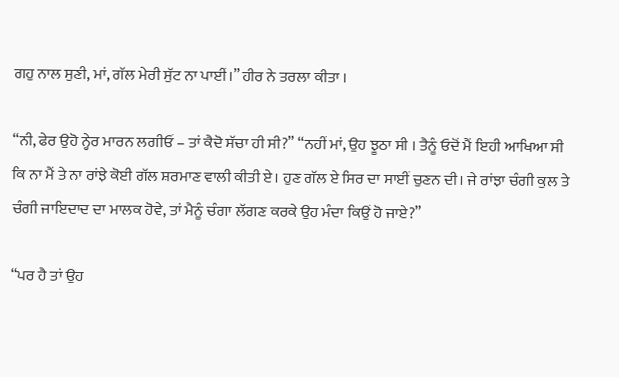ਗਹੁ ਨਾਲ ਸੁਣੀ, ਮਾਂ, ਗੱਲ ਮੇਰੀ ਸੁੱਟ ਨਾ ਪਾਈਂ।” ਹੀਰ ਨੇ ਤਰਲਾ ਕੀਤਾ ।

“ਨੀ, ਫੇਰ ਉਹੋ ਨ੍ਹੇਰ ਮਾਰਨ ਲਗੀਓਂ – ਤਾਂ ਕੈਦੋ ਸੱਚਾ ਹੀ ਸੀ?” “ਨਹੀਂ ਮਾਂ, ਉਹ ਝੂਠਾ ਸੀ । ਤੈਨੂੰ ਓਦੋਂ ਮੈਂ ਇਹੀ ਆਖਿਆ ਸੀ ਕਿ ਨਾ ਮੈਂ ਤੇ ਨਾ ਰਾਂਝੇ ਕੋਈ ਗੱਲ ਸ਼ਰਮਾਣ ਵਾਲੀ ਕੀਤੀ ਏ। ਹੁਣ ਗੱਲ ਏ ਸਿਰ ਦਾ ਸਾਈਂ ਚੁਣਨ ਦੀ। ਜੇ ਰਾਂਝਾ ਚੰਗੀ ਕੁਲ ਤੇ ਚੰਗੀ ਜਾਇਦਾਦ ਦਾ ਮਾਲਕ ਹੋਵੇ, ਤਾਂ ਮੈਨੂੰ ਚੰਗਾ ਲੱਗਣ ਕਰਕੇ ਉਹ ਮੰਦਾ ਕਿਉਂ ਹੋ ਜਾਏ?”

“ਪਰ ਹੈ ਤਾਂ ਉਹ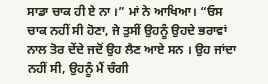ਸਾਡਾ ਚਾਕ ਹੀ ਏ ਨਾ ।” ਮਾਂ ਨੇ ਆਖਿਆ। “ਓਸ ਚਾਕ ਨਹੀਂ ਸੀ ਹੋਣਾ, ਜੇ ਤੁਸੀਂ ਉਹਨੂੰ ਉਹਦੇ ਭਰਾਵਾਂ ਨਾਲ ਤੋਰ ਦੇਂਦੇ ਜਦੋਂ ਉਹ ਲੈਣ ਆਏ ਸਨ । ਉਹ ਜਾਂਦਾ ਨਹੀਂ ਸੀ, ਉਹਨੂੰ ਮੈਂ ਚੰਗੀ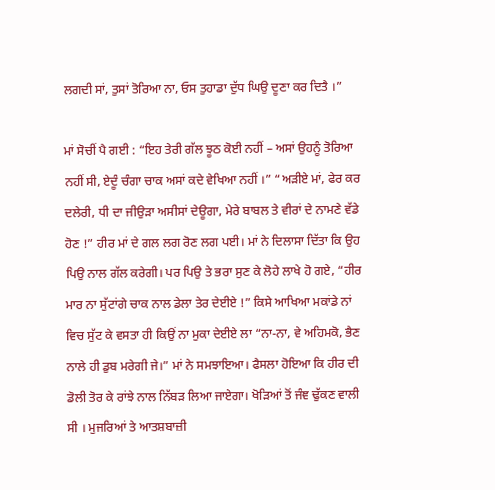ਲਗਦੀ ਸਾਂ, ਤੁਸਾਂ ਤੋਰਿਆ ਨਾ, ਓਸ ਤੁਹਾਡਾ ਦੁੱਧ ਘਿਉ ਦੂਣਾ ਕਰ ਦਿਤੈ ।”

ਮਾਂ ਸੋਚੀਂ ਪੈ ਗਈ : “ਇਹ ਤੇਰੀ ਗੱਲ ਝੂਠ ਕੋਈ ਨਹੀਂ – ਅਸਾਂ ਉਹਨੂੰ ਤੋਰਿਆ ਨਹੀਂ ਸੀ, ਏਦੂੰ ਚੰਗਾ ਚਾਕ ਅਸਾਂ ਕਦੇ ਵੇਖਿਆ ਨਹੀਂ ।” “ਅੜੀਏ ਮਾਂ, ਫੇਰ ਕਰ ਦਲੇਰੀ, ਧੀ ਦਾ ਜੀਉੜਾ ਅਸੀਸਾਂ ਦੇਊਗਾ, ਮੇਰੇ ਬਾਬਲ ਤੇ ਵੀਰਾਂ ਦੇ ਨਾਮਣੇ ਵੱਡੇ ਹੋਣ !” ਹੀਰ ਮਾਂ ਦੇ ਗਲ ਲਗ ਰੋਣ ਲਗ ਪਈ। ਮਾਂ ਨੇ ਦਿਲਾਸਾ ਦਿੱਤਾ ਕਿ ਉਹ ਪਿਉ ਨਾਲ ਗੱਲ ਕਰੇਗੀ। ਪਰ ਪਿਉ ਤੇ ਭਰਾ ਸੁਣ ਕੇ ਲੋਹੇ ਲਾਖੇ ਹੋ ਗਏ, “ਹੀਰ ਮਾਰ ਨਾ ਸੁੱਟਾਂਗੇ ਚਾਕ ਨਾਲ ਡੇਲਾ ਤੇਰ ਦੇਈਏ !” ਕਿਸੇ ਆਖਿਆ ਮਕਾਂਡੇ ਨਾਂ ਵਿਚ ਸੁੱਟ ਕੇ ਵਸਤਾ ਹੀ ਕਿਉਂ ਨਾ ਮੁਕਾ ਦੇਈਏ ਲਾ “ਨਾ-ਨਾ, ਵੇ ਅਹਿਮਕੋ, ਭੈਣ ਨਾਲੇ ਹੀ ਡੁਬ ਮਰੇਗੀ ਜੇ।” ਮਾਂ ਨੇ ਸਮਝਾਇਆ। ਫੈਸਲਾ ਹੋਇਆ ਕਿ ਹੀਰ ਦੀ ਡੋਲੀ ਤੋਰ ਕੇ ਰਾਂਝੇ ਨਾਲ ਨਿੱਬੜ ਲਿਆ ਜਾਏਗਾ। ਖੋੜਿਆਂ ਤੋਂ ਜੰਞ ਢੁੱਕਣ ਵਾਲੀ ਸੀ । ਮੁਜਰਿਆਂ ਤੇ ਆਤਸ਼ਬਾਜ਼ੀ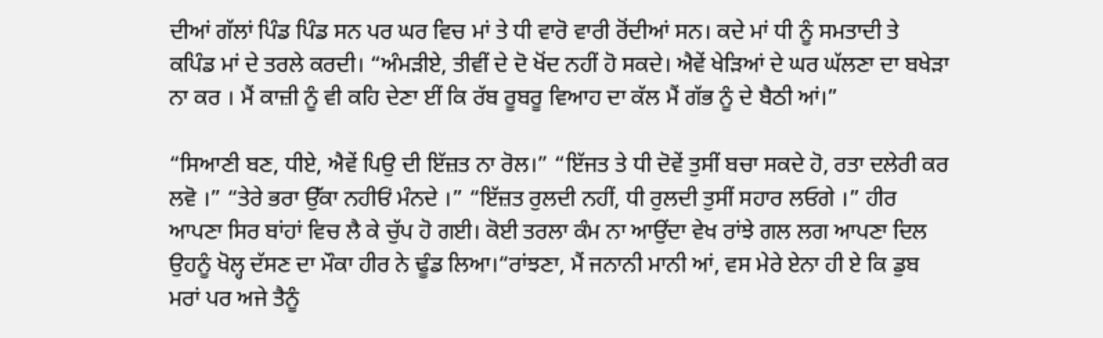ਦੀਆਂ ਗੱਲਾਂ ਪਿੰਡ ਪਿੰਡ ਸਨ ਪਰ ਘਰ ਵਿਚ ਮਾਂ ਤੇ ਧੀ ਵਾਰੋ ਵਾਰੀ ਰੋਂਦੀਆਂ ਸਨ। ਕਦੇ ਮਾਂ ਧੀ ਨੂੰ ਸਮਤਾਦੀ ਤੇ ਕਪਿੰਡ ਮਾਂ ਦੇ ਤਰਲੇ ਕਰਦੀ। “ਅੰਮੜੀਏ, ਤੀਵੀਂ ਦੇ ਦੋ ਖੋਂਦ ਨਹੀਂ ਹੋ ਸਕਦੇ। ਐਵੇਂ ਖੇੜਿਆਂ ਦੇ ਘਰ ਘੱਲਣਾ ਦਾ ਬਖੇੜਾ ਨਾ ਕਰ । ਮੈਂ ਕਾਜ਼ੀ ਨੂੰ ਵੀ ਕਹਿ ਦੇਣਾ ਈਂ ਕਿ ਰੱਬ ਰੂਬਰੂ ਵਿਆਹ ਦਾ ਕੱਲ ਮੈਂ ਗੱਭ ਨੂੰ ਦੇ ਬੈਠੀ ਆਂ।”

“ਸਿਆਣੀ ਬਣ, ਧੀਏ, ਐਵੇਂ ਪਿਉ ਦੀ ਇੱਜ਼ਤ ਨਾ ਰੋਲ।” “ਇੱਜਤ ਤੇ ਧੀ ਦੋਵੇਂ ਤੁਸੀਂ ਬਚਾ ਸਕਦੇ ਹੋ, ਰਤਾ ਦਲੇਰੀ ਕਰ ਲਵੋ ।” “ਤੇਰੇ ਭਰਾ ਉੱਕਾ ਨਹੀਓਂ ਮੰਨਦੇ ।” “ਇੱਜ਼ਤ ਰੁਲਦੀ ਨਹੀਂ, ਧੀ ਰੁਲਦੀ ਤੁਸੀਂ ਸਹਾਰ ਲਓਗੇ ।” ਹੀਰ ਆਪਣਾ ਸਿਰ ਬਾਂਹਾਂ ਵਿਚ ਲੈ ਕੇ ਚੁੱਪ ਹੋ ਗਈ। ਕੋਈ ਤਰਲਾ ਕੰਮ ਨਾ ਆਉਂਦਾ ਵੇਖ ਰਾਂਝੇ ਗਲ ਲਗ ਆਪਣਾ ਦਿਲ ਉਹਨੂੰ ਖੋਲ੍ਹ ਦੱਸਣ ਦਾ ਮੌਕਾ ਹੀਰ ਨੇ ਢੂੰਡ ਲਿਆ।“ਰਾਂਝਣਾ, ਮੈਂ ਜਨਾਨੀ ਮਾਨੀ ਆਂ, ਵਸ ਮੇਰੇ ਏਨਾ ਹੀ ਏ ਕਿ ਡੁਬ ਮਰਾਂ ਪਰ ਅਜੇ ਤੈਨੂੰ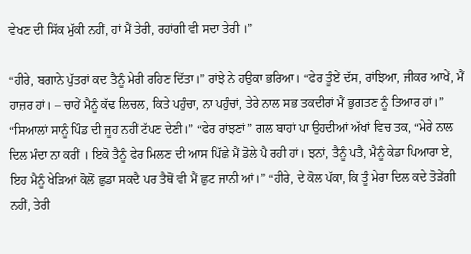ਵੇਖਣ ਦੀ ਸਿੱਕ ਮੁੱਕੀ ਨਹੀਂ, ਹਾਂ ਮੈਂ ਤੇਰੀ, ਰਹਾਂਗੀ ਵੀ ਸਦਾ ਤੇਰੀ ।”

“ਹੀਰੇ, ਬਗਾਨੇ ਪੁੱਤਰਾਂ ਕਦ ਤੈਨੂੰ ਮੇਰੀ ਰਹਿਣ ਦਿੱਤਾ।” ਰਾਂਝੇ ਨੇ ਹਉਕਾ ਭਰਿਆ। “ਫੇਰ ਤੂੰਏਂ ਦੱਸ, ਰਾਂਝਿਆ, ਜੀਕਰ ਆਖੇਂ, ਮੈਂ ਹਾਜ਼ਰ ਹਾਂ। – ਚਾਹੇਂ ਮੈਨੂੰ ਕੱਢ ਲਿਚਲ, ਕਿਤੇ ਪਹੁੰਚਾ, ਨਾ ਪਹੁੰਚਾਂ, ਤੇਰੇ ਨਾਲ ਸਭ ਤਕਦੀਰਾਂ ਮੈਂ ਭੁਗਤਣ ਨੂੰ ਤਿਆਰ ਹਾਂ।” “ਸਿਆਲਾਂ ਸਾਨੂੰ ਪਿੰਡ ਦੀ ਜੂਹ ਨਹੀਂ ਟੱਪਣ ਦੇਣੀ।” “ਫੇਰ ਰਾਂਝਣਾਂ” ਗਲ ਬਾਹਾਂ ਪਾ ਉਹਦੀਆਂ ਅੱਖਾਂ ਵਿਚ ਤਕ, “ਮੇਰੇ ਨਾਲ ਦਿਲ ਮੰਦਾ ਨਾ ਕਰੀਂ । ਇਕੋ ਤੈਨੂੰ ਫੇਰ ਮਿਲਣ ਦੀ ਆਸ ਪਿੱਛੇ ਮੈਂ ਡੋਲੇ ਪੈ ਰਹੀ ਹਾਂ। ਝਨਾਂ, ਤੈਨੂੰ ਪਤੈ, ਮੈਨੂੰ ਕੇਡਾ ਪਿਆਰਾ ਏ, ਇਹ ਮੈਨੂੰ ਖੇੜਿਆਂ ਕੋਲੋਂ ਛੁਡਾ ਸਕਦੈ ਪਰ ਤੈਥੋਂ ਵੀ ਮੈਂ ਛੁਟ ਜਾਨੀ ਆਂ।” “ਹੀਰੇ, ਦੇ ਕੋਲ ਪੱਕਾ, ਕਿ ਤੂੰ ਮੇਰਾ ਦਿਲ ਕਦੇ ਤੋੜੇਂਗੀ ਨਹੀਂ, ਤੇਰੀ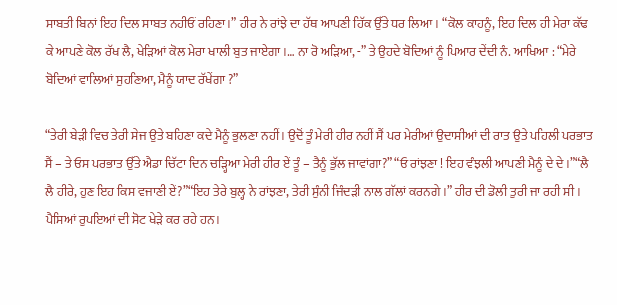ਸਾਬਤੀ ਬਿਨਾਂ ਇਹ ਦਿਲ ਸਾਬਤ ਨਹੀਓਂ ਰਹਿਣਾ।” ਹੀਰ ਨੇ ਰਾਂਝੇ ਦਾ ਹੱਥ ਆਪਣੀ ਹਿੱਕ ਉੱਤੇ ਧਰ ਲਿਆ। “ਕੋਲ ਕਾਹਨੂੰ, ਇਹ ਦਿਲ ਹੀ ਮੇਰਾ ਕੱਢ ਕੇ ਆਪਣੇ ਕੋਲ ਰੱਖ ਲੈ, ਖੇੜਿਆਂ ਕੋਲ ਮੇਰਾ ਖਾਲੀ ਬੁਤ ਜਾਏਗਾ ।… ਨਾ ਰੋ ਅੜਿਆ, -” ਤੇ ਉਹਦੇ ਬੋਦਿਆਂ ਨੂੰ ਪਿਆਰ ਦੇਂਦੀ ਨੰ. ਆਖਿਆ : “ਮੇਰੇ ਬੋਦਿਆਂ ਵਾਲਿਆਂ ਸੁਹਣਿਆ, ਮੈਨੂੰ ਯਾਦ ਰੱਖੇਂਗਾ ?”

“ਤੇਰੀ ਬੇੜੀ ਵਿਚ ਤੇਰੀ ਸੇਜ ਉਤੇ ਬਹਿਣਾ ਕਦੇ ਮੈਨੂੰ ਭੁਲਣਾ ਨਹੀਂ। ਉਦੋਂ ਤੂੰ ਮੇਰੀ ਹੀਰ ਨਹੀਂ ਸੈਂ ਪਰ ਮੇਰੀਆਂ ਉਦਾਸੀਆਂ ਦੀ ਰਾਤ ਉਤੇ ਪਹਿਲੀ ਪਰਭਾਤ ਸੈਂ – ਤੇ ਓਸ ਪਰਭਾਤ ਉੱਤੇ ਐਡਾ ਚਿੱਟਾ ਦਿਨ ਚੜ੍ਹਿਆ ਮੇਰੀ ਹੀਰ ਏਂ ਤੂੰ – ਤੈਨੂੰ ਭੁੱਲ ਜਾਵਾਂਗਾ?” “ਓ ਰਾਂਝਣਾ ! ਇਹ ਵੰਝਲੀ ਆਪਣੀ ਮੈਨੂੰ ਦੇ ਦੇ ।”“ਲੈ ਲੈ ਹੀਰੇ, ਹੁਣ ਇਹ ਕਿਸ ਵਜਾਣੀ ਏਂ?”“ਇਹ ਤੇਰੇ ਬੁਲ੍ਹ ਨੇ ਰਾਂਝਣਾ, ਤੇਰੀ ਸੁੰਨੀ ਜਿੰਦੜੀ ਨਾਲ ਗੱਲਾਂ ਕਰਨਗੇ।” ਹੀਰ ਦੀ ਡੋਲੀ ਤੁਰੀ ਜਾ ਰਹੀ ਸੀ । ਪੈਸਿਆਂ ਰੁਪਇਆਂ ਦੀ ਸੋਟ ਖੇੜੇ ਕਰ ਰਹੇ ਹਨ।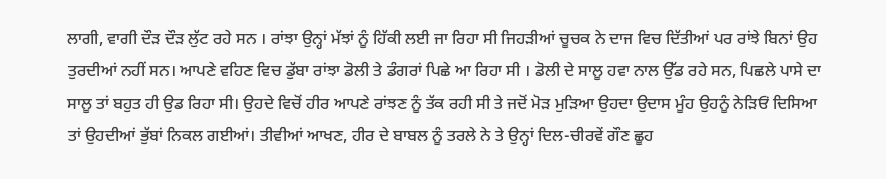ਲਾਗੀ, ਵਾਗੀ ਦੌੜ ਦੌੜ ਲੁੱਟ ਰਹੇ ਸਨ । ਰਾਂਝਾ ਉਨ੍ਹਾਂ ਮੱਝਾਂ ਨੂੰ ਹਿੱਕੀ ਲਈ ਜਾ ਰਿਹਾ ਸੀ ਜਿਹੜੀਆਂ ਚੂਚਕ ਨੇ ਦਾਜ ਵਿਚ ਦਿੱਤੀਆਂ ਪਰ ਰਾਂਝੇ ਬਿਨਾਂ ਉਹ ਤੁਰਦੀਆਂ ਨਹੀਂ ਸਨ। ਆਪਣੇ ਵਹਿਣ ਵਿਚ ਡੁੱਬਾ ਰਾਂਝਾ ਡੋਲੀ ਤੇ ਡੰਗਰਾਂ ਪਿਛੇ ਆ ਰਿਹਾ ਸੀ । ਡੋਲੀ ਦੇ ਸਾਲੂ ਹਵਾ ਨਾਲ ਉੱਡ ਰਹੇ ਸਨ, ਪਿਛਲੇ ਪਾਸੇ ਦਾ ਸਾਲੂ ਤਾਂ ਬਹੁਤ ਹੀ ਉਡ ਰਿਹਾ ਸੀ। ਉਹਦੇ ਵਿਚੋਂ ਹੀਰ ਆਪਣੇ ਰਾਂਝਣ ਨੂੰ ਤੱਕ ਰਹੀ ਸੀ ਤੇ ਜਦੋਂ ਮੋੜ ਮੁੜਿਆ ਉਹਦਾ ਉਦਾਸ ਮੂੰਹ ਉਹਨੂੰ ਨੇੜਿਓਂ ਦਿਸਿਆ ਤਾਂ ਉਹਦੀਆਂ ਭੁੱਬਾਂ ਨਿਕਲ ਗਈਆਂ। ਤੀਵੀਆਂ ਆਖਣ, ਹੀਰ ਦੇ ਬਾਬਲ ਨੂੰ ਤਰਲੇ ਨੇ ਤੇ ਉਨ੍ਹਾਂ ਦਿਲ-ਚੀਰਵੇਂ ਗੌਣ ਛੂਹ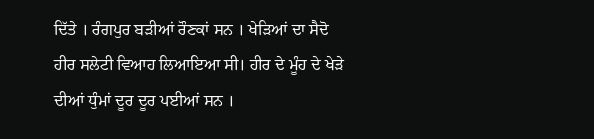ਦਿੱਤੇ । ਰੰਗਪੁਰ ਬੜੀਆਂ ਰੌਣਕਾਂ ਸਨ । ਖੇੜਿਆਂ ਦਾ ਸੈਦੋ ਹੀਰ ਸਲੇਟੀ ਵਿਆਹ ਲਿਆਇਆ ਸੀ। ਹੀਰ ਦੇ ਮੂੰਹ ਦੇ ਖੇੜੇ ਦੀਆਂ ਧੁੰਮਾਂ ਦੂਰ ਦੂਰ ਪਈਆਂ ਸਨ ।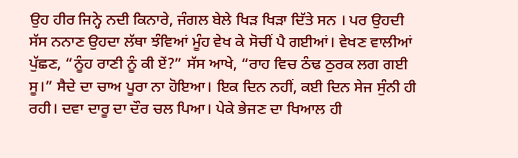ਉਹ ਹੀਰ ਜਿਨ੍ਹੇ ਨਦੀ ਕਿਨਾਰੇ, ਜੰਗਲ ਬੇਲੇ ਖਿੜ ਖਿੜਾ ਦਿੱਤੇ ਸਨ । ਪਰ ਉਹਦੀ ਸੱਸ ਨਨਾਣ ਉਹਦਾ ਲੱਥਾ ਝੰਵਿਆਂ ਮੂੰਹ ਵੇਖ ਕੇ ਸੋਚੀਂ ਪੈ ਗਈਆਂ। ਵੇਖਣ ਵਾਲੀਆਂ ਪੁੱਛਣ, “ਨੂੰਹ ਰਾਣੀ ਨੂੰ ਕੀ ਏਂ?” ਸੱਸ ਆਖੇ, “ਰਾਹ ਵਿਚ ਠੰਢ ਠੁਰਕ ਲਗ ਗਈ ਸੂ।” ਸੈਦੇ ਦਾ ਚਾਅ ਪੂਰਾ ਨਾ ਹੋਇਆ। ਇਕ ਦਿਨ ਨਹੀਂ, ਕਈ ਦਿਨ ਸੇਜ ਸੁੰਨੀ ਹੀ ਰਹੀ। ਦਵਾ ਦਾਰੂ ਦਾ ਦੌਰ ਚਲ ਪਿਆ। ਪੇਕੇ ਭੇਜਣ ਦਾ ਖਿਆਲ ਹੀ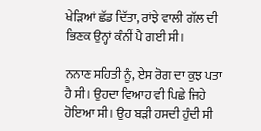ਖੇੜਿਆਂ ਛੱਡ ਦਿੱਤਾ, ਰਾਂਝੇ ਵਾਲੀ ਗੱਲ ਦੀ ਭਿਣਕ ਉਨ੍ਹਾਂ ਕੰਨੀਂ ਪੈ ਗਈ ਸੀ।

ਨਨਾਣ ਸਹਿਤੀ ਨੂੰ, ਏਸ ਰੋਗ ਦਾ ਕੁਝ ਪਤਾ ਹੈ ਸੀ। ਉਹਦਾ ਵਿਆਹ ਵੀ ਪਿਛੇ ਜਿਹੇ ਹੋਇਆ ਸੀ। ਉਹ ਬੜੀ ਹਸਦੀ ਹੁੰਦੀ ਸੀ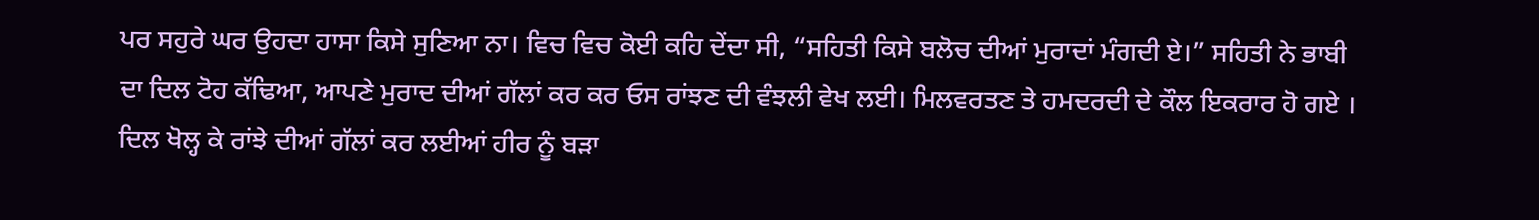ਪਰ ਸਹੁਰੇ ਘਰ ਉਹਦਾ ਹਾਸਾ ਕਿਸੇ ਸੁਣਿਆ ਨਾ। ਵਿਚ ਵਿਚ ਕੋਈ ਕਹਿ ਦੇਂਦਾ ਸੀ, “ਸਹਿਤੀ ਕਿਸੇ ਬਲੋਚ ਦੀਆਂ ਮੁਰਾਦਾਂ ਮੰਗਦੀ ਏ।” ਸਹਿਤੀ ਨੇ ਭਾਬੀ ਦਾ ਦਿਲ ਟੋਹ ਕੱਢਿਆ, ਆਪਣੇ ਮੁਰਾਦ ਦੀਆਂ ਗੱਲਾਂ ਕਰ ਕਰ ਓਸ ਰਾਂਝਣ ਦੀ ਵੰਝਲੀ ਵੇਖ ਲਈ। ਮਿਲਵਰਤਣ ਤੇ ਹਮਦਰਦੀ ਦੇ ਕੌਲ ਇਕਰਾਰ ਹੋ ਗਏ । ਦਿਲ ਖੋਲ੍ਹ ਕੇ ਰਾਂਝੇ ਦੀਆਂ ਗੱਲਾਂ ਕਰ ਲਈਆਂ ਹੀਰ ਨੂੰ ਬੜਾ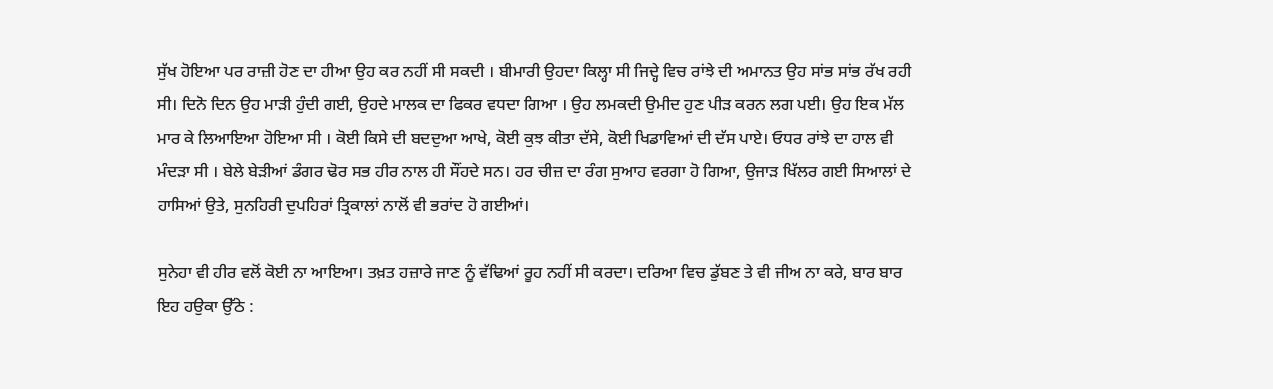ਸੁੱਖ ਹੋਇਆ ਪਰ ਰਾਜ਼ੀ ਹੋਣ ਦਾ ਹੀਆ ਉਹ ਕਰ ਨਹੀਂ ਸੀ ਸਕਦੀ । ਬੀਮਾਰੀ ਉਹਦਾ ਕਿਲ੍ਹਾ ਸੀ ਜਿਦ੍ਹੇ ਵਿਚ ਰਾਂਝੇ ਦੀ ਅਮਾਨਤ ਉਹ ਸਾਂਭ ਸਾਂਭ ਰੱਖ ਰਹੀ ਸੀ। ਦਿਨੋ ਦਿਨ ਉਹ ਮਾੜੀ ਹੁੰਦੀ ਗਈ, ਉਹਦੇ ਮਾਲਕ ਦਾ ਫਿਕਰ ਵਧਦਾ ਗਿਆ । ਉਹ ਲਮਕਦੀ ਉਮੀਦ ਹੁਣ ਪੀੜ ਕਰਨ ਲਗ ਪਈ। ਉਹ ਇਕ ਮੱਲ ਮਾਰ ਕੇ ਲਿਆਇਆ ਹੋਇਆ ਸੀ । ਕੋਈ ਕਿਸੇ ਦੀ ਬਦਦੁਆ ਆਖੇ, ਕੋਈ ਕੁਝ ਕੀਤਾ ਦੱਸੇ, ਕੋਈ ਖਿਡਾਵਿਆਂ ਦੀ ਦੱਸ ਪਾਏ। ਓਧਰ ਰਾਂਝੇ ਦਾ ਹਾਲ ਵੀ ਮੰਦੜਾ ਸੀ । ਬੇਲੇ ਬੇੜੀਆਂ ਡੰਗਰ ਢੋਰ ਸਭ ਹੀਰ ਨਾਲ ਹੀ ਸੌਂਹਦੇ ਸਨ। ਹਰ ਚੀਜ਼ ਦਾ ਰੰਗ ਸੁਆਹ ਵਰਗਾ ਹੋ ਗਿਆ, ਉਜਾੜ ਖਿੱਲਰ ਗਈ ਸਿਆਲਾਂ ਦੇ ਹਾਸਿਆਂ ਉਤੇ, ਸੁਨਹਿਰੀ ਦੁਪਹਿਰਾਂ ਤ੍ਰਿਕਾਲਾਂ ਨਾਲੋਂ ਵੀ ਭਰਾਂਦ ਹੋ ਗਈਆਂ।

ਸੁਨੇਹਾ ਵੀ ਹੀਰ ਵਲੋਂ ਕੋਈ ਨਾ ਆਇਆ। ਤਖ਼ਤ ਹਜ਼ਾਰੇ ਜਾਣ ਨੂੰ ਵੱਢਿਆਂ ਰੂਹ ਨਹੀਂ ਸੀ ਕਰਦਾ। ਦਰਿਆ ਵਿਚ ਡੁੱਬਣ ਤੇ ਵੀ ਜੀਅ ਨਾ ਕਰੇ, ਬਾਰ ਬਾਰ ਇਹ ਹਉਕਾ ਉੱਠੇ :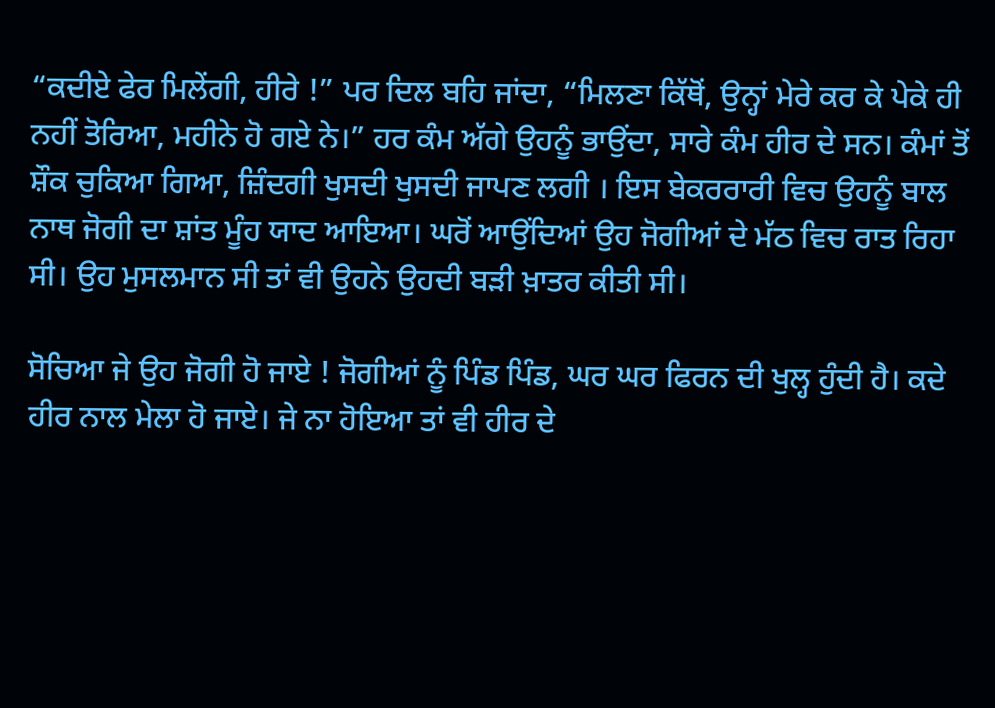“ਕਦੀਏ ਫੇਰ ਮਿਲੇਂਗੀ, ਹੀਰੇ !” ਪਰ ਦਿਲ ਬਹਿ ਜਾਂਦਾ, “ਮਿਲਣਾ ਕਿੱਥੋਂ, ਉਨ੍ਹਾਂ ਮੇਰੇ ਕਰ ਕੇ ਪੇਕੇ ਹੀ ਨਹੀਂ ਤੋਰਿਆ, ਮਹੀਨੇ ਹੋ ਗਏ ਨੇ।” ਹਰ ਕੰਮ ਅੱਗੇ ਉਹਨੂੰ ਭਾਉਂਦਾ, ਸਾਰੇ ਕੰਮ ਹੀਰ ਦੇ ਸਨ। ਕੰਮਾਂ ਤੋਂ ਸ਼ੌਕ ਚੁਕਿਆ ਗਿਆ, ਜ਼ਿੰਦਗੀ ਖੁਸਦੀ ਖੁਸਦੀ ਜਾਪਣ ਲਗੀ । ਇਸ ਬੇਕਰਰਾਰੀ ਵਿਚ ਉਹਨੂੰ ਬਾਲ ਨਾਥ ਜੋਗੀ ਦਾ ਸ਼ਾਂਤ ਮੂੰਹ ਯਾਦ ਆਇਆ। ਘਰੋਂ ਆਉਂਦਿਆਂ ਉਹ ਜੋਗੀਆਂ ਦੇ ਮੱਠ ਵਿਚ ਰਾਤ ਰਿਹਾ ਸੀ। ਉਹ ਮੁਸਲਮਾਨ ਸੀ ਤਾਂ ਵੀ ਉਹਨੇ ਉਹਦੀ ਬੜੀ ਖ਼ਾਤਰ ਕੀਤੀ ਸੀ।

ਸੋਚਿਆ ਜੇ ਉਹ ਜੋਗੀ ਹੋ ਜਾਏ ! ਜੋਗੀਆਂ ਨੂੰ ਪਿੰਡ ਪਿੰਡ, ਘਰ ਘਰ ਫਿਰਨ ਦੀ ਖੁਲ੍ਹ ਹੁੰਦੀ ਹੈ। ਕਦੇ ਹੀਰ ਨਾਲ ਮੇਲਾ ਹੋ ਜਾਏ। ਜੇ ਨਾ ਹੋਇਆ ਤਾਂ ਵੀ ਹੀਰ ਦੇ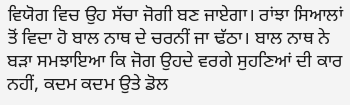ਵਿਯੋਗ ਵਿਚ ਉਹ ਸੱਚਾ ਜੋਗੀ ਬਣ ਜਾਏਗਾ। ਰਾਂਝਾ ਸਿਆਲਾਂ ਤੋਂ ਵਿਦਾ ਹੋ ਬਾਲ ਨਾਥ ਦੇ ਚਰਨੀਂ ਜਾ ਢੱਠਾ। ਬਾਲ ਨਾਥ ਨੇ ਬੜਾ ਸਮਝਾਇਆ ਕਿ ਜੋਗ ਉਹਦੇ ਵਰਗੇ ਸੁਹਣਿਆਂ ਦੀ ਕਾਰ ਨਹੀਂ, ਕਦਮ ਕਦਮ ਉਤੇ ਡੋਲ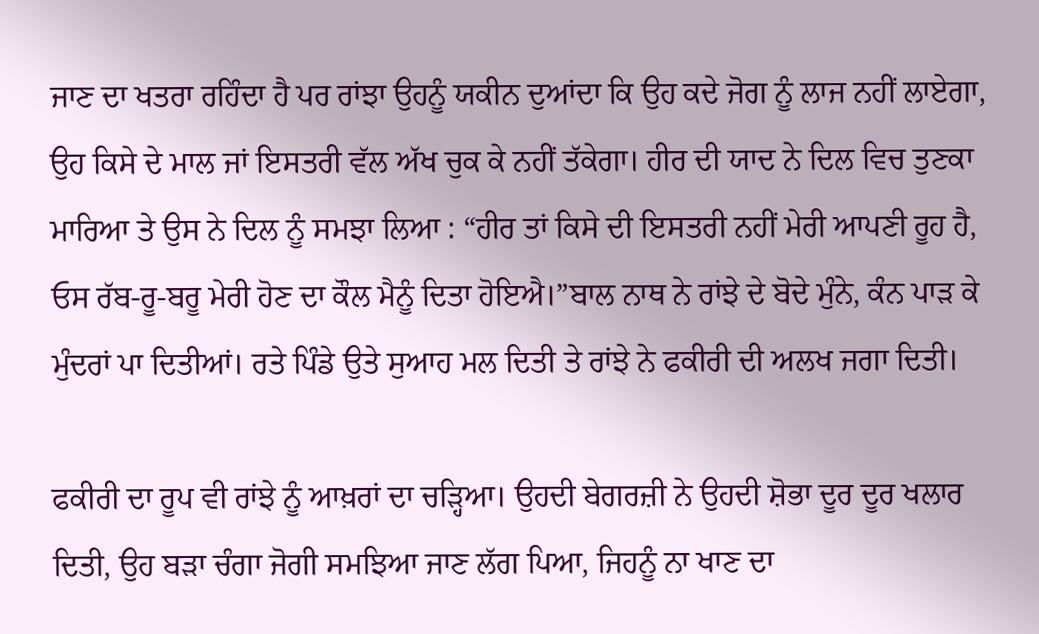ਜਾਣ ਦਾ ਖਤਰਾ ਰਹਿੰਦਾ ਹੈ ਪਰ ਰਾਂਝਾ ਉਹਨੂੰ ਯਕੀਨ ਦੁਆਂਦਾ ਕਿ ਉਹ ਕਦੇ ਜੋਗ ਨੂੰ ਲਾਜ ਨਹੀਂ ਲਾਏਗਾ, ਉਹ ਕਿਸੇ ਦੇ ਮਾਲ ਜਾਂ ਇਸਤਰੀ ਵੱਲ ਅੱਖ ਚੁਕ ਕੇ ਨਹੀਂ ਤੱਕੇਗਾ। ਹੀਰ ਦੀ ਯਾਦ ਨੇ ਦਿਲ ਵਿਚ ਤੁਣਕਾ ਮਾਰਿਆ ਤੇ ਉਸ ਨੇ ਦਿਲ ਨੂੰ ਸਮਝਾ ਲਿਆ : “ਹੀਰ ਤਾਂ ਕਿਸੇ ਦੀ ਇਸਤਰੀ ਨਹੀਂ ਮੇਰੀ ਆਪਣੀ ਰੂਹ ਹੈ, ਓਸ ਰੱਬ-ਰੂ-ਬਰੂ ਮੇਰੀ ਹੋਣ ਦਾ ਕੌਲ ਮੈਨੂੰ ਦਿਤਾ ਹੋਇਐ।”ਬਾਲ ਨਾਥ ਨੇ ਰਾਂਝੇ ਦੇ ਬੋਦੇ ਮੁੰਨੇ, ਕੰਨ ਪਾੜ ਕੇ ਮੁੰਦਰਾਂ ਪਾ ਦਿਤੀਆਂ। ਰਤੇ ਪਿੰਡੇ ਉਤੇ ਸੁਆਹ ਮਲ ਦਿਤੀ ਤੇ ਰਾਂਝੇ ਨੇ ਫਕੀਰੀ ਦੀ ਅਲਖ ਜਗਾ ਦਿਤੀ।

ਫਕੀਰੀ ਦਾ ਰੂਪ ਵੀ ਰਾਂਝੇ ਨੂੰ ਆਖ਼ਰਾਂ ਦਾ ਚੜ੍ਹਿਆ। ਉਹਦੀ ਬੇਗਰਜ਼ੀ ਨੇ ਉਹਦੀ ਸ਼ੋਭਾ ਦੂਰ ਦੂਰ ਖਲਾਰ ਦਿਤੀ, ਉਹ ਬੜਾ ਚੰਗਾ ਜੋਗੀ ਸਮਝਿਆ ਜਾਣ ਲੱਗ ਪਿਆ, ਜਿਹਨੂੰ ਨਾ ਖਾਣ ਦਾ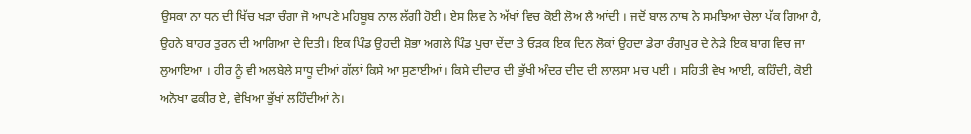ਉਸਕਾ ਨਾ ਧਨ ਦੀ ਖਿੱਚ ਖੜਾ ਚੰਗਾ ਜੋ ਆਪਣੇ ਮਹਿਬੂਬ ਨਾਲ ਲੱਗੀ ਹੋਈ। ਏਸ ਲਿਵ ਨੇ ਅੱਖਾਂ ਵਿਚ ਕੋਈ ਲੋਅ ਲੈ ਆਂਦੀ । ਜਦੋਂ ਬਾਲ ਨਾਥ ਨੇ ਸਮਝਿਆ ਚੇਲਾ ਪੱਕ ਗਿਆ ਹੈ, ਉਹਨੇ ਬਾਹਰ ਤੁਰਨ ਦੀ ਆਗਿਆ ਦੇ ਦਿਤੀ। ਇਕ ਪਿੰਡ ਉਹਦੀ ਸ਼ੋਭਾ ਅਗਲੇ ਪਿੰਡ ਪੁਚਾ ਦੇਂਦਾ ਤੇ ਓੜਕ ਇਕ ਦਿਨ ਲੋਕਾਂ ਉਹਦਾ ਡੇਰਾ ਰੰਗਪੁਰ ਦੇ ਨੇੜੇ ਇਕ ਬਾਗ ਵਿਚ ਜਾ ਲੁਆਇਆ । ਹੀਰ ਨੂੰ ਵੀ ਅਲਬੇਲੇ ਸਾਧੂ ਦੀਆਂ ਗੱਲਾਂ ਕਿਸੇ ਆ ਸੁਣਾਈਆਂ। ਕਿਸੇ ਦੀਦਾਰ ਦੀ ਭੁੱਖੀ ਅੰਦਰ ਦੀਦ ਦੀ ਲਾਲਸਾ ਮਚ ਪਈ । ਸਹਿਤੀ ਵੇਖ ਆਈ, ਕਹਿੰਦੀ, ਕੋਈ ਅਨੋਖਾ ਫਕੀਰ ਏ, ਵੇਖਿਆ ਭੁੱਖਾਂ ਲਹਿੰਦੀਆਂ ਨੇ।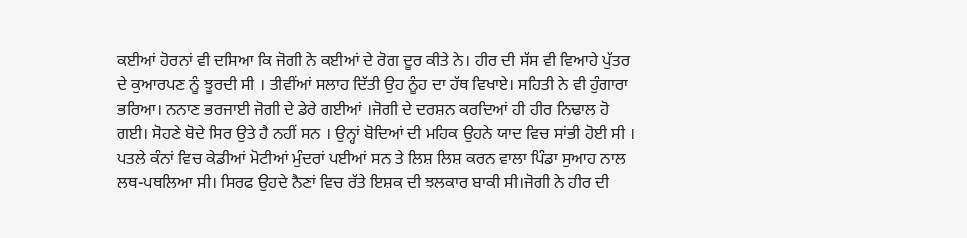ਕਈਆਂ ਹੋਰਨਾਂ ਵੀ ਦਸਿਆ ਕਿ ਜੋਗੀ ਨੇ ਕਈਆਂ ਦੇ ਰੋਗ ਦੂਰ ਕੀਤੇ ਨੇ। ਹੀਰ ਦੀ ਸੱਸ ਵੀ ਵਿਆਹੇ ਪੁੱਤਰ ਦੇ ਕੁਆਰਪਣ ਨੂੰ ਝੂਰਦੀ ਸੀ । ਤੀਵੀਂਆਂ ਸਲਾਹ ਦਿੱਤੀ ਉਹ ਨੂੰਹ ਦਾ ਹੱਥ ਵਿਖਾਏ। ਸਹਿਤੀ ਨੇ ਵੀ ਹੁੰਗਾਰਾ ਭਰਿਆ। ਨਨਾਣ ਭਰਜਾਈ ਜੋਗੀ ਦੇ ਡੇਰੇ ਗਈਆਂ ।ਜੋਗੀ ਦੇ ਦਰਸ਼ਨ ਕਰਦਿਆਂ ਹੀ ਹੀਰ ਨਿਢਾਲ ਹੋ ਗਈ। ਸੋਹਣੇ ਬੋਦੇ ਸਿਰ ਉਤੇ ਹੈ ਨਹੀਂ ਸਨ । ਉਨ੍ਹਾਂ ਬੋਦਿਆਂ ਦੀ ਮਹਿਕ ਉਹਨੇ ਯਾਦ ਵਿਚ ਸਾਂਭੀ ਹੋਈ ਸੀ । ਪਤਲੇ ਕੰਨਾਂ ਵਿਚ ਕੇਡੀਆਂ ਮੋਟੀਆਂ ਮੁੰਦਰਾਂ ਪਈਆਂ ਸਨ ਤੇ ਲਿਸ਼ ਲਿਸ਼ ਕਰਨ ਵਾਲਾ ਪਿੰਡਾ ਸੁਆਹ ਨਾਲ ਲਥ-ਪਥਲਿਆ ਸੀ। ਸਿਰਫ ਉਹਦੇ ਨੈਣਾਂ ਵਿਚ ਰੱਤੇ ਇਸ਼ਕ ਦੀ ਝਲਕਾਰ ਬਾਕੀ ਸੀ।ਜੋਗੀ ਨੇ ਹੀਰ ਦੀ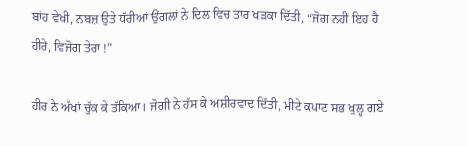ਬਾਂਹ ਵੇਖੀ, ਨਬਜ਼ ਉਤੇ ਧੱਰੀਆਂ ਉਂਗਲਾਂ ਨੇ ਦਿਲ ਵਿਚ ਤਾਰ ਖੜਕਾ ਦਿੱਤੀ, “ਜੋਗ ਨਹੀਂ ਇਹ ਹੈ ਹੀਰੇ, ਵਿਜੋਗ ਤੇਰਾ !”

ਹੀਰ ਨੇ ਅੱਖਾਂ ਚੁੱਕ ਕੇ ਤੱਕਿਆ। ਜੋਗੀ ਨੇ ਹੱਸ ਕੇ ਅਸ਼ੀਰਵਾਦ ਦਿੱਤੀ, ਮੀਟੇ ਕਪਾਟ ਸਭ ਖੁਲ੍ਹ ਗਏ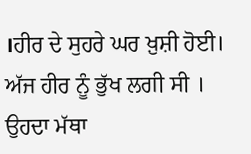।ਹੀਰ ਦੇ ਸੁਹਰੇ ਘਰ ਖ਼ੁਸ਼ੀ ਹੋਈ। ਅੱਜ ਹੀਰ ਨੂੰ ਭੁੱਖ ਲਗੀ ਸੀ । ਉਹਦਾ ਮੱਥਾ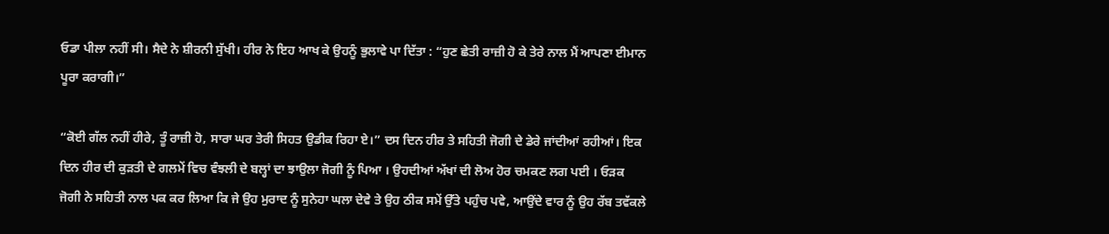ਓਡਾ ਪੀਲਾ ਨਹੀਂ ਸੀ। ਸੈਦੇ ਨੇ ਸ਼ੀਰਨੀ ਸੁੱਖੀ। ਹੀਰ ਨੇ ਇਹ ਆਖ ਕੇ ਉਹਨੂੰ ਭੁਲਾਵੇ ਪਾ ਦਿੱਤਾ : “ਹੁਣ ਛੇਤੀ ਰਾਜ਼ੀ ਹੋ ਕੇ ਤੇਰੇ ਨਾਲ ਮੈਂ ਆਪਣਾ ਈਮਾਨ ਪੂਰਾ ਕਰਾਗੀ।”

“ਕੋਈ ਗੱਲ ਨਹੀਂ ਹੀਰੇ, ਤੂੰ ਰਾਜ਼ੀ ਹੋ, ਸਾਰਾ ਘਰ ਤੇਰੀ ਸਿਹਤ ਉਡੀਕ ਰਿਹਾ ਏ।” ਦਸ ਦਿਨ ਹੀਰ ਤੇ ਸਹਿਤੀ ਜੋਗੀ ਦੇ ਡੇਰੇ ਜਾਂਦੀਆਂ ਰਹੀਆਂ। ਇਕ ਦਿਨ ਹੀਰ ਦੀ ਕੁੜਤੀ ਦੇ ਗਲਮੇਂ ਵਿਚ ਵੰਝਲੀ ਦੇ ਬਲ੍ਹਾਂ ਦਾ ਝਾਉਲਾ ਜੋਗੀ ਨੂੰ ਪਿਆ । ਉਹਦੀਆਂ ਅੱਖਾਂ ਦੀ ਲੋਅ ਹੋਰ ਚਮਕਣ ਲਗ ਪਈ । ਓੜਕ ਜੋਗੀ ਨੇ ਸਹਿਤੀ ਨਾਲ ਪਕ ਕਰ ਲਿਆ ਕਿ ਜੇ ਉਹ ਮੁਰਾਦ ਨੂੰ ਸੁਨੇਹਾ ਘਲਾ ਦੇਵੇ ਤੇ ਉਹ ਠੀਕ ਸਮੇਂ ਉੱਤੇ ਪਹੁੰਚ ਪਵੇ, ਆਉਂਦੇ ਵਾਰ ਨੂੰ ਉਹ ਰੱਬ ਤਵੱਕਲੇ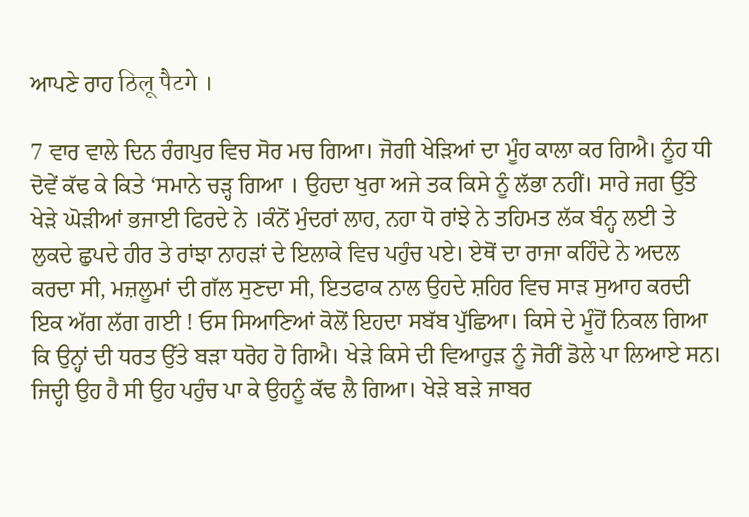ਆਪਣੇ ਰਾਹ ठिलू पैटगे ।

7 ਵਾਰ ਵਾਲੇ ਦਿਨ ਰੰਗਪੁਰ ਵਿਚ ਸੋਰ ਮਚ ਗਿਆ। ਜੋਗੀ ਖੇੜਿਆਂ ਦਾ ਮੂੰਹ ਕਾਲਾ ਕਰ ਗਿਐ। ਨੂੰਹ ਧੀ ਦੋਵੇਂ ਕੱਢ ਕੇ ਕਿਤੇ ‘ਸਮਾਨੇ ਚੜ੍ਹ ਗਿਆ । ਉਹਦਾ ਖੁਰਾ ਅਜੇ ਤਕ ਕਿਸੇ ਨੂੰ ਲੱਭਾ ਨਹੀਂ। ਸਾਰੇ ਜਗ ਉੱਤੇ ਖੇੜੇ ਘੋੜੀਆਂ ਭਜਾਈ ਫਿਰਦੇ ਨੇ ।ਕੰਨੋਂ ਮੁੰਦਰਾਂ ਲਾਹ, ਨਹਾ ਧੋ ਰਾਂਝੇ ਨੇ ਤਹਿਮਤ ਲੱਕ ਬੰਨ੍ਹ ਲਈ ਤੇ ਲੁਕਦੇ ਛੁਪਦੇ ਹੀਰ ਤੇ ਰਾਂਝਾ ਨਾਹੜਾਂ ਦੇ ਇਲਾਕੇ ਵਿਚ ਪਹੁੰਚ ਪਏ। ਏਥੋਂ ਦਾ ਰਾਜਾ ਕਹਿੰਦੇ ਨੇ ਅਦਲ ਕਰਦਾ ਸੀ, ਮਜ਼ਲੂਮਾਂ ਦੀ ਗੱਲ ਸੁਣਦਾ ਸੀ, ਇਤਫਾਕ ਨਾਲ ਉਹਦੇ ਸ਼ਹਿਰ ਵਿਚ ਸਾੜ ਸੁਆਹ ਕਰਦੀ ਇਕ ਅੱਗ ਲੱਗ ਗਈ ! ਓਸ ਸਿਆਣਿਆਂ ਕੋਲੋਂ ਇਹਦਾ ਸਬੱਬ ਪੁੱਛਿਆ। ਕਿਸੇ ਦੇ ਮੂੰਹੋਂ ਨਿਕਲ ਗਿਆ ਕਿ ਉਨ੍ਹਾਂ ਦੀ ਧਰਤ ਉੱਤੇ ਬੜਾ ਧਰੋਹ ਹੋ ਗਿਐ। ਖੇੜੇ ਕਿਸੇ ਦੀ ਵਿਆਹੁੜ ਨੂੰ ਜੋਰੀਂ ਡੋਲੇ ਪਾ ਲਿਆਏ ਸਨ। ਜਿਦ੍ਹੀ ਉਹ ਹੈ ਸੀ ਉਹ ਪਹੁੰਚ ਪਾ ਕੇ ਉਹਨੂੰ ਕੱਢ ਲੈ ਗਿਆ। ਖੇੜੇ ਬੜੇ ਜਾਬਰ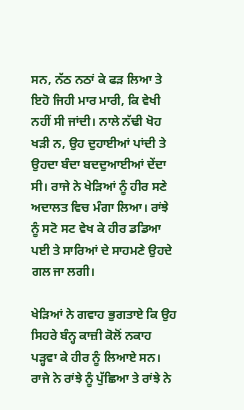ਸਨ, ਨੱਠ ਨਠਾਂ ਕੇ ਫੜ ਲਿਆ ਤੇ ਇਹੋ ਜਿਹੀ ਮਾਰ ਮਾਰੀ, ਕਿ ਵੇਖੀ ਨਹੀਂ ਸੀ ਜਾਂਦੀ। ਨਾਲੇ ਨੱਢੀ ਖੋਹ ਖੜੀ ਨ, ਉਹ ਦੁਹਾਈਆਂ ਪਾਂਦੀ ਤੇ ਉਹਦਾ ਬੰਦਾ ਬਦਦੁਆਈਆਂ ਦੇਂਦਾ ਸੀ। ਰਾਜੇ ਨੇ ਖੇੜਿਆਂ ਨੂੰ ਹੀਰ ਸਣੇ ਅਦਾਲਤ ਵਿਚ ਮੰਗਾ ਲਿਆ। ਰਾਂਝੇ ਨੂੰ ਸਟੋ ਸਟ ਵੇਖ ਕੇ ਹੀਰ ਡਡਿਆ ਪਈ ਤੇ ਸਾਰਿਆਂ ਦੇ ਸਾਹਮਣੇ ਉਹਦੇ ਗਲ ਜਾ ਲਗੀ।

ਖੇੜਿਆਂ ਨੇ ਗਵਾਹ ਭੁਗਤਾਏ ਕਿ ਉਹ ਸਿਹਰੇ ਬੰਨ੍ਹ ਕਾਜ਼ੀ ਕੋਲੋਂ ਨਕਾਹ ਪੜ੍ਹਵਾ ਕੇ ਹੀਰ ਨੂੰ ਲਿਆਏ ਸਨ। ਰਾਜੇ ਨੇ ਰਾਂਝੇ ਨੂੰ ਪੁੱਛਿਆ ਤੇ ਰਾਂਝੇ ਨੇ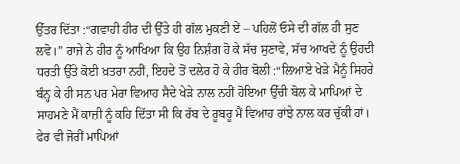ਉੱਤਰ ਦਿੱਤਾ :“ਗਵਾਹੀ ਹੀਰ ਦੀ ਉੱਤੇ ਹੀ ਗੱਲ ਮੁਕਣੀ ਏਂ – ਪਹਿਲੋਂ ਓਸੇ ਦੀ ਗੱਲ ਹੀ ਸੁਣ ਲਵੋ।” ਰਾਜੇ ਨੇ ਹੀਰ ਨੂੰ ਆਖਿਆ ਕਿ ਉਹ ਨਿਸ਼ੰਗ ਹੋ ਕੇ ਸੱਚ ਸੁਣਾਵੇ, ਸੱਚ ਆਖਦੇ ਨੂੰ ਉਹਦੀ ਧਰਤੀ ਉੱਤੇ ਕੋਈ ਖ਼ਤਰਾ ਨਹੀਂ, ਇਹਦੇ ਤੋਂ ਦਲੇਰ ਹੋ ਕੇ ਹੀਰ ਬੋਲੀ :“ਲਿਆਏ ਖੇੜੇ ਮੈਨੂੰ ਸਿਹਰੇ ਬੰਨ੍ਹ ਕੇ ਹੀ ਸਨ ਪਰ ਮੇਰਾ ਵਿਆਹ ਸੈਦੇ ਖੇੜੇ ਨਾਲ ਨਹੀਂ ਹੋਇਆ ਉੱਚੀ ਬੋਲ ਕੇ ਮਾਪਿਆਂ ਦੇ ਸਾਹਮਣੇ ਮੈਂ ਕਾਜ਼ੀ ਨੂੰ ਕਹਿ ਦਿੱਤਾ ਸੀ ਕਿ ਰੱਬ ਦੇ ਰੂਬਰੂ ਮੈਂ ਵਿਆਹ ਰਾਂਝੇ ਨਾਲ ਕਰ ਚੁੱਕੀ ਹਾਂ। ਫੇਰ ਵੀ ਜੋਰੀਂ ਮਾਪਿਆਂ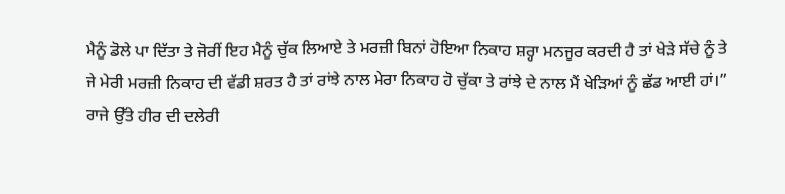ਮੈਨੂੰ ਡੋਲੇ ਪਾ ਦਿੱਤਾ ਤੇ ਜੋਰੀਂ ਇਹ ਮੈਨੂੰ ਚੁੱਕ ਲਿਆਏ ਤੇ ਮਰਜ਼ੀ ਬਿਨਾਂ ਹੋਇਆ ਨਿਕਾਹ ਸ਼ਰ੍ਹਾ ਮਨਜੂਰ ਕਰਦੀ ਹੈ ਤਾਂ ਖੇੜੇ ਸੱਚੇ ਨੂੰ ਤੇ ਜੇ ਮੇਰੀ ਮਰਜ਼ੀ ਨਿਕਾਹ ਦੀ ਵੱਡੀ ਸ਼ਰਤ ਹੈ ਤਾਂ ਰਾਂਝੇ ਨਾਲ ਮੇਰਾ ਨਿਕਾਹ ਹੋ ਚੁੱਕਾ ਤੇ ਰਾਂਝੇ ਦੇ ਨਾਲ ਮੈਂ ਖੇੜਿਆਂ ਨੂੰ ਛੱਡ ਆਈ ਹਾਂ।” ਰਾਜੇ ਉੱਤੇ ਹੀਰ ਦੀ ਦਲੇਰੀ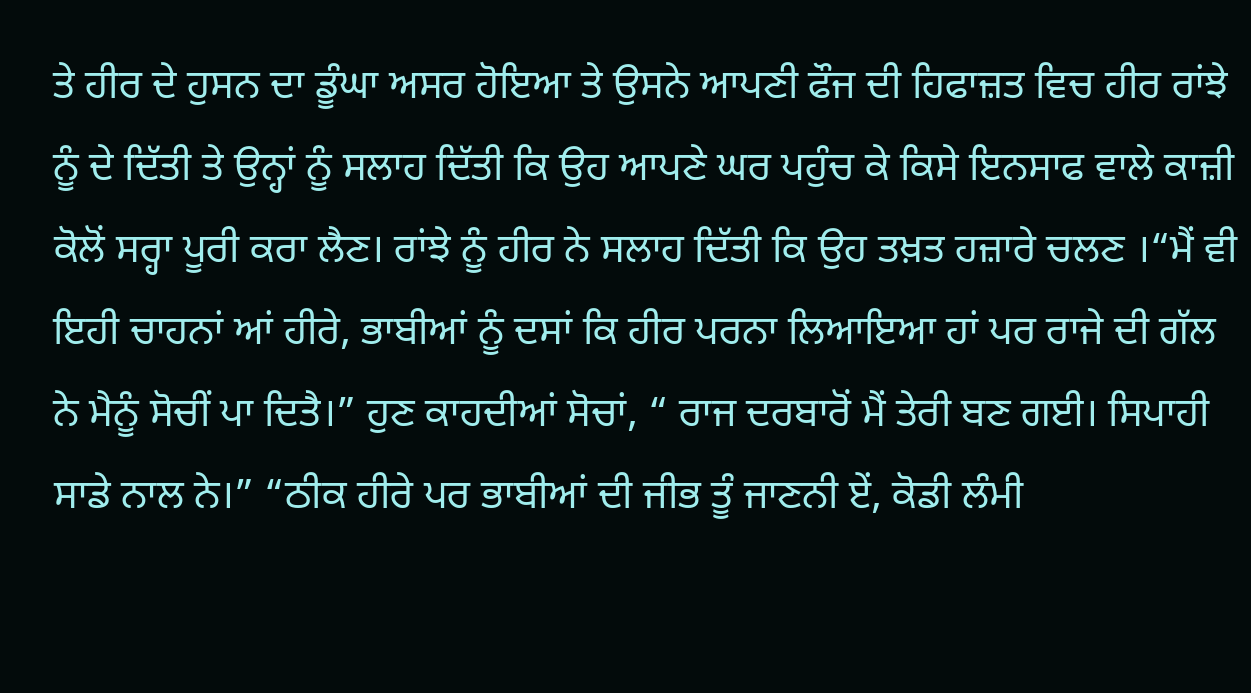ਤੇ ਹੀਰ ਦੇ ਹੁਸਨ ਦਾ ਡੂੰਘਾ ਅਸਰ ਹੋਇਆ ਤੇ ਉਸਨੇ ਆਪਣੀ ਫੌਜ ਦੀ ਹਿਫਾਜ਼ਤ ਵਿਚ ਹੀਰ ਰਾਂਝੇ ਨੂੰ ਦੇ ਦਿੱਤੀ ਤੇ ਉਨ੍ਹਾਂ ਨੂੰ ਸਲਾਹ ਦਿੱਤੀ ਕਿ ਉਹ ਆਪਣੇ ਘਰ ਪਹੁੰਚ ਕੇ ਕਿਸੇ ਇਨਸਾਫ ਵਾਲੇ ਕਾਜ਼ੀ ਕੋਲੋਂ ਸਰ੍ਹਾ ਪੂਰੀ ਕਰਾ ਲੈਣ। ਰਾਂਝੇ ਨੂੰ ਹੀਰ ਨੇ ਸਲਾਹ ਦਿੱਤੀ ਕਿ ਉਹ ਤਖ਼ਤ ਹਜ਼ਾਰੇ ਚਲਣ ।“ਮੈਂ ਵੀ ਇਹੀ ਚਾਹਨਾਂ ਆਂ ਹੀਰੇ, ਭਾਬੀਆਂ ਨੂੰ ਦਸਾਂ ਕਿ ਹੀਰ ਪਰਨਾ ਲਿਆਇਆ ਹਾਂ ਪਰ ਰਾਜੇ ਦੀ ਗੱਲ ਨੇ ਮੈਨੂੰ ਸੋਚੀਂ ਪਾ ਦਿਤੈ।” ਹੁਣ ਕਾਹਦੀਆਂ ਸੋਚਾਂ, “ ਰਾਜ ਦਰਬਾਰੋਂ ਮੈਂ ਤੇਰੀ ਬਣ ਗਈ। ਸਿਪਾਹੀ ਸਾਡੇ ਨਾਲ ਨੇ।” “ਠੀਕ ਹੀਰੇ ਪਰ ਭਾਬੀਆਂ ਦੀ ਜੀਭ ਤੂੰ ਜਾਣਨੀ ਏਂ, ਕੋਡੀ ਲੰਮੀ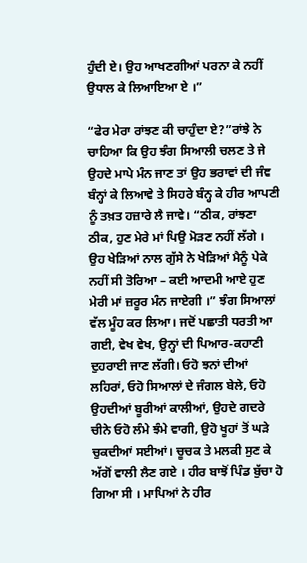ਹੁੰਦੀ ਏ। ਉਹ ਆਖਣਗੀਆਂ ਪਰਨਾ ਕੇ ਨਹੀਂ ਉਧਾਲ ਕੇ ਲਿਆਇਆ ਏ ।”

“ਫੇਰ ਮੇਰਾ ਰਾਂਝਣ ਕੀ ਚਾਹੁੰਦਾ ਏ?”ਰਾਂਝੇ ਨੇ ਚਾਹਿਆ ਕਿ ਉਹ ਝੰਗ ਸਿਆਲੀ ਚਲਣ ਤੇ ਜੇ ਉਹਦੇ ਮਾਪੇ ਮੰਨ ਜਾਣ ਤਾਂ ਉਹ ਭਰਾਵਾਂ ਦੀ ਜੰਞ ਬੰਨ੍ਹਾਂ ਕੇ ਲਿਆਵੇ ਤੇ ਸਿਹਰੇ ਬੰਨ੍ਹ ਕੇ ਹੀਰ ਆਪਣੀ ਨੂੰ ਤਖ਼ਤ ਹਜ਼ਾਰੇ ਲੈ ਜਾਵੇ। “ਠੀਕ, ਰਾਂਝਣਾ ਠੀਕ, ਹੁਣ ਮੇਰੇ ਮਾਂ ਪਿਉ ਮੋੜਣ ਨਹੀਂ ਲੱਗੇ । ਉਹ ਖੇੜਿਆਂ ਨਾਲ ਗੁੱਸੇ ਨੇ ਖੇੜਿਆਂ ਮੈਨੂੰ ਪੇਕੇ ਨਹੀਂ ਸੀ ਤੋਰਿਆ – ਕਈ ਆਦਮੀ ਆਏ ਹੁਣ ਮੇਰੀ ਮਾਂ ਜ਼ਰੂਰ ਮੰਨ ਜਾਏਗੀ ।” ਝੰਗ ਸਿਆਲਾਂ ਵੱਲ ਮੂੰਹ ਕਰ ਲਿਆ। ਜਦੋਂ ਪਛਾਤੀ ਧਰਤੀ ਆ ਗਈ, ਵੇਖ ਵੇਖ, ਉਨ੍ਹਾਂ ਦੀ ਪਿਆਰ-ਕਹਾਣੀ ਦੁਹਰਾਈ ਜਾਣ ਲੱਗੀ। ਓਹੋ ਝਨਾਂ ਦੀਆਂ ਲਹਿਰਾਂ, ਓਹੋ ਸਿਆਲਾਂ ਦੇ ਜੰਗਲ ਬੇਲੇ, ਓਹੋ ਉਹਦੀਆਂ ਬੂਰੀਆਂ ਕਾਲੀਆਂ, ਉਹਦੇ ਗਦਰੇ ਚੀਨੇ ਓਹੋ ਲੰਮੇ ਝੰਮੇ ਵਾਗੀ, ਉਹੋ ਖੂਹਾਂ ਤੋਂ ਘੜੇ ਚੁਕਦੀਆਂ ਸਈਆਂ। ਚੂਚਕ ਤੇ ਮਲਕੀ ਸੁਣ ਕੇ ਅੱਗੋਂ ਵਾਲੀ ਲੈਣ ਗਏ । ਹੀਰ ਬਾਝੋਂ ਪਿੰਡ ਬੁੱਚਾ ਹੋ ਗਿਆ ਸੀ । ਮਾਪਿਆਂ ਨੇ ਹੀਰ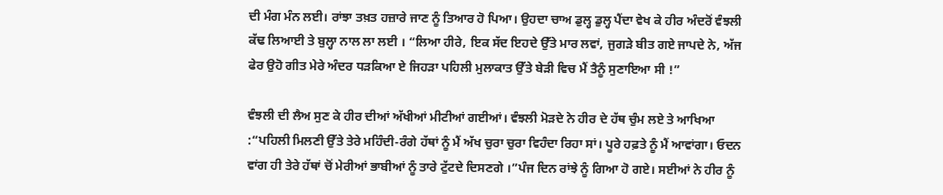ਦੀ ਮੰਗ ਮੰਨ ਲਈ। ਰਾਂਝਾ ਤਖ਼ਤ ਹਜ਼ਾਰੇ ਜਾਣ ਨੂੰ ਤਿਆਰ ਹੋ ਪਿਆ। ਉਹਦਾ ਚਾਅ ਡੁਲ੍ਹ ਡੁਲ੍ਹ ਪੈਂਦਾ ਵੇਖ ਕੇ ਹੀਰ ਅੰਦਰੋਂ ਵੰਝਲੀ ਕੱਢ ਲਿਆਈ ਤੇ ਬੁਲ੍ਹਾ ਨਾਲ ਲਾ ਲਈ । “ਲਿਆ ਹੀਰੇ, ਇਕ ਸੱਦ ਇਹਦੇ ਉੱਤੇ ਮਾਰ ਲਵਾਂ, ਜੁਗੜੇ ਬੀਤ ਗਏ ਜਾਪਦੇ ਨੇ, ਅੱਜ ਫੇਰ ਉਹੋ ਗੀਤ ਮੇਰੇ ਅੰਦਰ ਧੜਕਿਆ ਏ ਜਿਹੜਾ ਪਹਿਲੀ ਮੁਲਾਕਾਤ ਉੱਤੇ ਬੇੜੀ ਵਿਚ ਮੈਂ ਤੈਨੂੰ ਸੁਣਾਇਆ ਸੀ !”

ਵੰਝਲੀ ਦੀ ਲੈਅ ਸੁਣ ਕੇ ਹੀਰ ਦੀਆਂ ਅੱਖੀਆਂ ਮੀਟੀਆਂ ਗਈਆਂ। ਵੰਝਲੀ ਮੋੜਦੇ ਨੇ ਹੀਰ ਦੇ ਹੱਥ ਚੁੰਮ ਲਏ ਤੇ ਆਖਿਆ :“ਪਹਿਲੀ ਮਿਲਣੀ ਉੱਤੇ ਤੇਰੇ ਮਹਿੰਦੀ-ਰੰਗੇ ਹੱਥਾਂ ਨੂੰ ਮੈਂ ਅੱਖ ਚੁਰਾ ਚੁਰਾ ਵਿਹੰਦਾ ਰਿਹਾ ਸਾਂ। ਪੂਰੇ ਹਫ਼ਤੇ ਨੂੰ ਮੈਂ ਆਵਾਂਗਾ। ਓਦਨ ਵਾਂਗ ਹੀ ਤੇਰੇ ਹੱਥਾਂ ਚੋਂ ਮੇਰੀਆਂ ਭਾਬੀਆਂ ਨੂੰ ਤਾਰੇ ਟੁੱਟਦੇ ਦਿਸਣਗੇ ।”ਪੰਜ ਦਿਨ ਰਾਂਝੇ ਨੂੰ ਗਿਆ ਹੋ ਗਏ। ਸਈਆਂ ਨੇ ਹੀਰ ਨੂੰ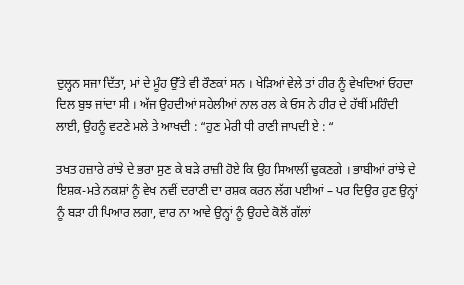ਦੁਲ੍ਹਨ ਸਜਾ ਦਿੱਤਾ, ਮਾਂ ਦੇ ਮੂੰਹ ਉੱਤੇ ਵੀ ਰੌਣਕਾਂ ਸਨ । ਖੇੜਿਆਂ ਵੇਲੇ ਤਾਂ ਹੀਰ ਨੂੰ ਵੇਖਦਿਆਂ ਓਹਦਾ ਦਿਲ ਬੁਝ ਜਾਂਦਾ ਸੀ । ਅੱਜ ਉਹਦੀਆਂ ਸਹੇਲੀਆਂ ਨਾਲ ਰਲ ਕੇ ਓਸ ਨੇ ਹੀਰ ਦੇ ਹੱਥੀਂ ਮਹਿੰਦੀ ਲਾਈ, ਉਹਨੂੰ ਵਟਣੇ ਮਲੇ ਤੇ ਆਖਦੀ : “ਹੁਣ ਮੇਰੀ ਧੀ ਰਾਣੀ ਜਾਪਦੀ ਏ : “

ਤਖਤ ਹਜ਼ਾਰੇ ਰਾਂਝੇ ਦੇ ਭਰਾ ਸੁਣ ਕੇ ਬੜੇ ਰਾਜ਼ੀ ਹੋਏ ਕਿ ਉਹ ਸਿਆਲੀਂ ਢੁਕਣਗੇ । ਭਾਬੀਆਂ ਰਾਂਝੇ ਦੇ ਇਸ਼ਕ-ਮਤੇ ਨਕਸ਼ਾਂ ਨੂੰ ਵੇਖ ਨਵੀਂ ਦਰਾਣੀ ਦਾ ਰਸ਼ਕ ਕਰਨ ਲੱਗ ਪਈਆਂ – ਪਰ ਦਿਉਰ ਹੁਣ ਉਨ੍ਹਾਂ ਨੂੰ ਬੜਾ ਹੀ ਪਿਆਰ ਲਗਾ, ਵਾਰ ਨਾ ਆਵੇ ਉਨ੍ਹਾਂ ਨੂੰ ਉਹਦੇ ਕੋਲੋਂ ਗੱਲਾਂ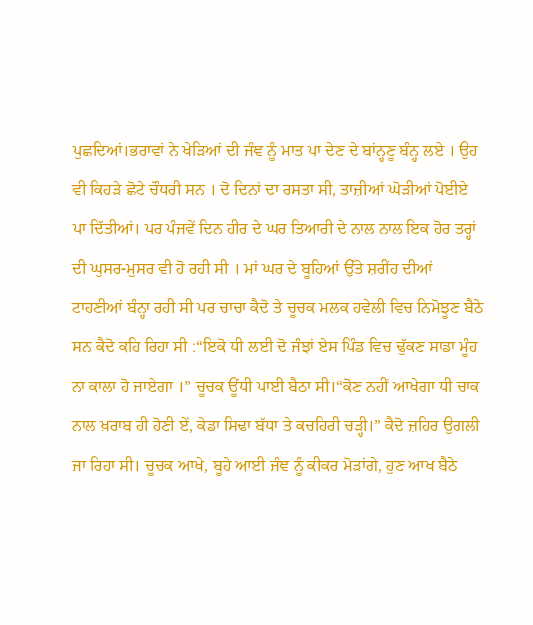ਪੁਛਦਿਆਂ।ਭਰਾਵਾਂ ਨੇ ਖੇੜਿਆਂ ਦੀ ਜੰਞ ਨੂੰ ਮਾਤ ਪਾ ਦੇਣ ਦੇ ਬਾਂਨ੍ਹਣੂ ਬੰਨ੍ਹ ਲਏ । ਉਹ ਵੀ ਕਿਹੜੇ ਛੋਟੇ ਚੌਧਰੀ ਸਨ । ਦੋ ਦਿਨਾਂ ਦਾ ਰਸਤਾ ਸੀ, ਤਾਜ਼ੀਆਂ ਘੋੜੀਆਂ ਪੋਈਏ ਪਾ ਦਿੱਤੀਆਂ। ਪਰ ਪੰਜਵੇਂ ਦਿਨ ਹੀਰ ਦੇ ਘਰ ਤਿਆਰੀ ਦੇ ਨਾਲ ਨਾਲ ਇਕ ਹੋਰ ਤਰ੍ਹਾਂ ਦੀ ਘੁਸਰ-ਮੁਸਰ ਵੀ ਹੋ ਰਹੀ ਸੀ । ਮਾਂ ਘਰ ਦੇ ਬੂਹਿਆਂ ਉੱਤੇ ਸ਼ਰੀਂਹ ਦੀਆਂ ਟਾਹਣੀਆਂ ਬੰਨ੍ਹਾ ਰਹੀ ਸੀ ਪਰ ਚਾਚਾ ਕੈਦੋ ਤੇ ਚੂਚਕ ਮਲਕ ਹਵੇਲੀ ਵਿਚ ਨਿਮੋਝੂਣ ਬੈਠੇ ਸਨ ਕੈਦੋ ਕਹਿ ਰਿਹਾ ਸੀ :“ਇਕੋ ਧੀ ਲਈ ਦੋ ਜੰਝਾਂ ਏਸ ਪਿੰਡ ਵਿਚ ਢੁੱਕਣ ਸਾਡਾ ਮੂੰਹ ਨਾ ਕਾਲਾ ਹੋ ਜਾਏਗਾ ।” ਚੂਚਕ ਊਂਧੀ ਪਾਈ ਬੈਠਾ ਸੀ।“ਕੋਣ ਨਹੀਂ ਆਖੇਗਾ ਧੀ ਚਾਕ ਨਾਲ ਖ਼ਰਾਬ ਹੀ ਹੋਣੀ ਏਂ, ਕੇਡਾ ਸਿਢਾ ਬੱਧਾ ਤੇ ਕਚਹਿਰੀ ਚੜ੍ਹੀ।” ਕੈਦੋ ਜ਼ਹਿਰ ਉਗਲੀ ਜਾ ਰਿਹਾ ਸੀ। ਚੂਚਕ ਆਖੇ, ਬੂਹੇ ਆਈ ਜੰਞ ਨੂੰ ਕੀਕਰ ਮੋੜਾਂਗੇ, ਹੁਣ ਆਖ ਬੈਠੇ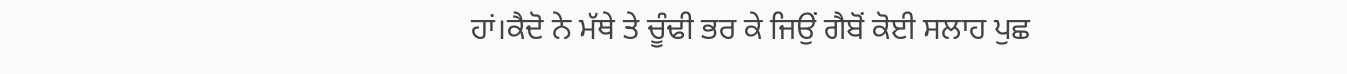ਹਾਂ।ਕੈਦੋ ਨੇ ਮੱਥੇ ਤੇ ਚੂੰਢੀ ਭਰ ਕੇ ਜਿਉਂ ਗੈਬੋਂ ਕੋਈ ਸਲਾਹ ਪੁਛ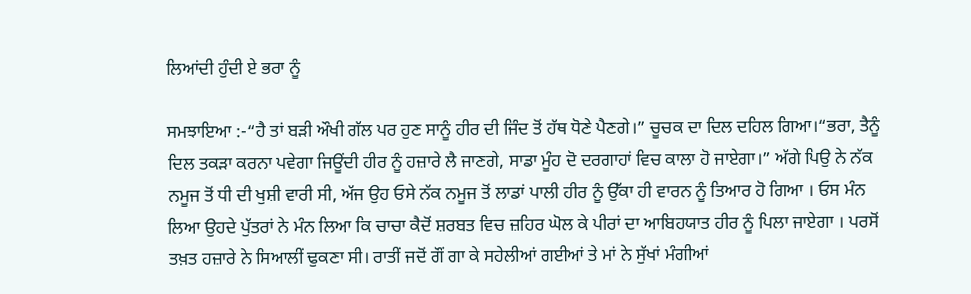ਲਿਆਂਦੀ ਹੁੰਦੀ ਏ ਭਰਾ ਨੂੰ

ਸਮਝਾਇਆ :-“ਹੈ ਤਾਂ ਬੜੀ ਔਖੀ ਗੱਲ ਪਰ ਹੁਣ ਸਾਨੂੰ ਹੀਰ ਦੀ ਜਿੰਦ ਤੋਂ ਹੱਥ ਧੋਣੇ ਪੈਣਗੇ।” ਚੂਚਕ ਦਾ ਦਿਲ ਦਹਿਲ ਗਿਆ।“ਭਰਾ, ਤੈਨੂੰ ਦਿਲ ਤਕੜਾ ਕਰਨਾ ਪਵੇਗਾ ਜਿਊਂਦੀ ਹੀਰ ਨੂੰ ਹਜ਼ਾਰੇ ਲੈ ਜਾਣਗੇ, ਸਾਡਾ ਮੂੰਹ ਦੋ ਦਰਗਾਹਾਂ ਵਿਚ ਕਾਲਾ ਹੋ ਜਾਏਗਾ।” ਅੱਗੇ ਪਿਉ ਨੇ ਨੱਕ ਨਮੂਜ ਤੋਂ ਧੀ ਦੀ ਖੁਸ਼ੀ ਵਾਰੀ ਸੀ, ਅੱਜ ਉਹ ਓਸੇ ਨੱਕ ਨਮੂਜ ਤੋਂ ਲਾਡਾਂ ਪਾਲੀ ਹੀਰ ਨੂੰ ਉੱਕਾ ਹੀ ਵਾਰਨ ਨੂੰ ਤਿਆਰ ਹੋ ਗਿਆ । ਓਸ ਮੰਨ ਲਿਆ ਉਹਦੇ ਪੁੱਤਰਾਂ ਨੇ ਮੰਨ ਲਿਆ ਕਿ ਚਾਚਾ ਕੈਦੋਂ ਸ਼ਰਬਤ ਵਿਚ ਜ਼ਹਿਰ ਘੋਲ ਕੇ ਪੀਰਾਂ ਦਾ ਆਬਿਹਯਾਤ ਹੀਰ ਨੂੰ ਪਿਲਾ ਜਾਏਗਾ । ਪਰਸੋਂ ਤਖ਼ਤ ਹਜ਼ਾਰੇ ਨੇ ਸਿਆਲੀਂ ਢੁਕਣਾ ਸੀ। ਰਾਤੀਂ ਜਦੋਂ ਗੌਂ ਗਾ ਕੇ ਸਹੇਲੀਆਂ ਗਈਆਂ ਤੇ ਮਾਂ ਨੇ ਸੁੱਖਾਂ ਮੰਗੀਆਂ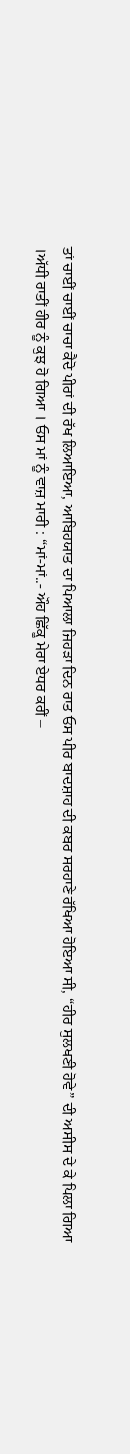ਤਾਂ ਚਾਈਂ ਚਾਈਂ ਚਾਚਾ ਕੈਦੋ ਪੀਰਾਂ ਦੀ ਰੱਖ ਲਿਆਇਆ, ਆਬਿਹਯਾਤ ਦਾ ਪਿਆਲਾ ਜਿਹੜਾ ਦਿਨ ਰਾਤ ਓਸ ਪੀਰ ਬਾਦਸ਼ਾਹ ਦੀ ਕਬਰ ਸਰਹਾਣੇ ਰੱਖਿਆ ਹੋਇਆ ਸੀ, “ਹੀਰ ਸੁਲਖਣੀ ਹੋਵੇ” ਦੀ ਅਸੀਸ ਦੇ ਕੇ ਪਿਲਾ ਗਿਆ ।ਅੱਧੀ ਰਾਤੀਂ ਹੀਰ ਨੂੰ ਕੁਝ ਹੋ ਗਿਆ । ਓਸ ਮਾਂ ਨੂੰ ਵਾਜ਼ ਮਾਰੀ : “ਮਾਂ-ਮਾਂ..- ਔਹ ਛਿੱਕੂ ਮੇਰਾ ਏਧਰ ਕਰੀਂ –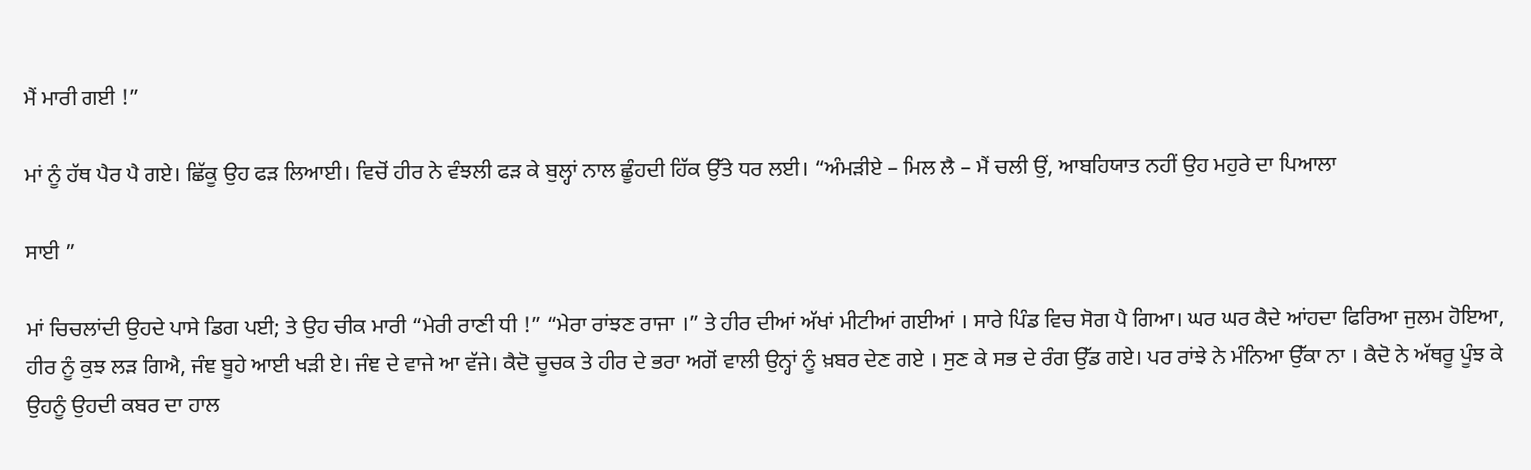ਮੈਂ ਮਾਰੀ ਗਈ !”

ਮਾਂ ਨੂੰ ਹੱਥ ਪੈਰ ਪੈ ਗਏ। ਛਿੱਕੂ ਉਹ ਫੜ ਲਿਆਈ। ਵਿਚੋਂ ਹੀਰ ਨੇ ਵੰਝਲੀ ਫੜ ਕੇ ਬੁਲ੍ਹਾਂ ਨਾਲ ਛੂੰਹਦੀ ਹਿੱਕ ਉੱਤੇ ਧਰ ਲਈ। “ਅੰਮੜੀਏ – ਮਿਲ ਲੈ – ਮੈਂ ਚਲੀ ਉਂ, ਆਬਹਿਯਾਤ ਨਹੀਂ ਉਹ ਮਹੁਰੇ ਦਾ ਪਿਆਲਾ

ਸਾਈ ”

ਮਾਂ ਚਿਚਲਾਂਦੀ ਉਹਦੇ ਪਾਸੇ ਡਿਗ ਪਈ; ਤੇ ਉਹ ਚੀਕ ਮਾਰੀ “ਮੇਰੀ ਰਾਣੀ ਧੀ !” “ਮੇਰਾ ਰਾਂਝਣ ਰਾਜਾ ।” ਤੇ ਹੀਰ ਦੀਆਂ ਅੱਖਾਂ ਮੀਟੀਆਂ ਗਈਆਂ । ਸਾਰੇ ਪਿੰਡ ਵਿਚ ਸੋਗ ਪੈ ਗਿਆ। ਘਰ ਘਰ ਕੈਦੇ ਆਂਹਦਾ ਫਿਰਿਆ ਜੁਲਮ ਹੋਇਆ, ਹੀਰ ਨੂੰ ਕੁਝ ਲੜ ਗਿਐ, ਜੰਞ ਬੂਹੇ ਆਈ ਖੜੀ ਏ। ਜੰਞ ਦੇ ਵਾਜੇ ਆ ਵੱਜੇ। ਕੈਦੋ ਚੂਚਕ ਤੇ ਹੀਰ ਦੇ ਭਰਾ ਅਗੋਂ ਵਾਲੀ ਉਨ੍ਹਾਂ ਨੂੰ ਖ਼ਬਰ ਦੇਣ ਗਏ । ਸੁਣ ਕੇ ਸਭ ਦੇ ਰੰਗ ਉੱਡ ਗਏ। ਪਰ ਰਾਂਝੇ ਨੇ ਮੰਨਿਆ ਉੱਕਾ ਨਾ । ਕੈਦੋ ਨੇ ਅੱਥਰੂ ਪੂੰਝ ਕੇ ਉਹਨੂੰ ਉਹਦੀ ਕਬਰ ਦਾ ਹਾਲ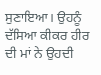ਸੁਣਾਇਆ। ਉਹਨੂੰ ਦੱਸਿਆ ਕੀਕਰ ਹੀਰ ਦੀ ਮਾਂ ਨੇ ਉਹਦੀ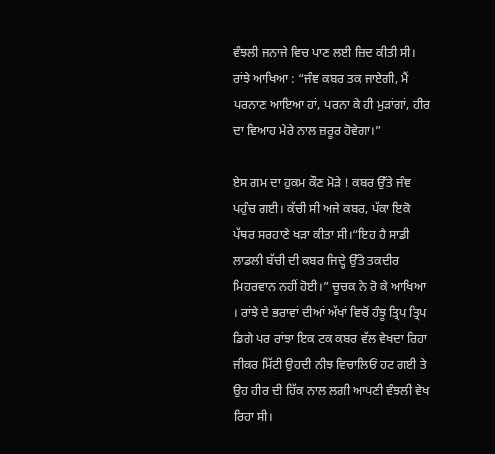ਵੰਝਲੀ ਜਨਾਜੇ ਵਿਚ ਪਾਣ ਲਈ ਜ਼ਿਦ ਕੀਤੀ ਸੀ। ਰਾਂਝੇ ਆਖਿਆ : “ਜੰਞ ਕਬਰ ਤਕ ਜਾਏਗੀ, ਮੈਂ ਪਰਨਾਣ ਆਇਆ ਹਾਂ, ਪਰਨਾ ਕੇ ਹੀ ਮੁੜਾਂਗਾਂ, ਹੀਰ ਦਾ ਵਿਆਹ ਮੇਰੇ ਨਾਲ ਜ਼ਰੂਰ ਹੋਵੇਗਾ।”

ਏਸ ਗਮ ਦਾ ਹੁਕਮ ਕੌਣ ਮੋੜੇ ! ਕਬਰ ਉੱਤੇ ਜੰਞ ਪਹੁੰਚ ਗਈ। ਕੱਚੀ ਸੀ ਅਜੇ ਕਬਰ, ਪੱਕਾ ਇਕੋ ਪੱਥਰ ਸਰਹਾਣੇ ਖੜਾ ਕੀਤਾ ਸੀ।“ਇਹ ਹੈ ਸਾਡੀ ਲਾਡਲੀ ਬੱਚੀ ਦੀ ਕਬਰ ਜਿਦ੍ਹੇ ਉੱਤੇ ਤਕਦੀਰ ਮਿਹਰਵਾਨ ਨਹੀਂ ਹੋਈ।” ਚੂਚਕ ਨੇ ਰੋ ਕੇ ਆਖਿਆ । ਰਾਂਝੇ ਦੇ ਭਰਾਵਾਂ ਦੀਆਂ ਅੱਖਾਂ ਵਿਚੋਂ ਹੰਝੂ ਤ੍ਰਿਪ ਤ੍ਰਿਪ ਡਿਗੇ ਪਰ ਰਾਂਝਾ ਇਕ ਟਕ ਕਬਰ ਵੱਲ ਵੇਖਦਾ ਰਿਹਾ ਜੀਕਰ ਮਿੱਟੀ ਉਹਦੀ ਨੀਝ ਵਿਚਾਲਿਓਂ ਹਟ ਗਈ ਤੇ ਉਹ ਹੀਰ ਦੀ ਹਿੱਕ ਨਾਲ ਲਗੀ ਆਪਣੀ ਵੰਝਲੀ ਵੇਖ ਰਿਹਾ ਸੀ।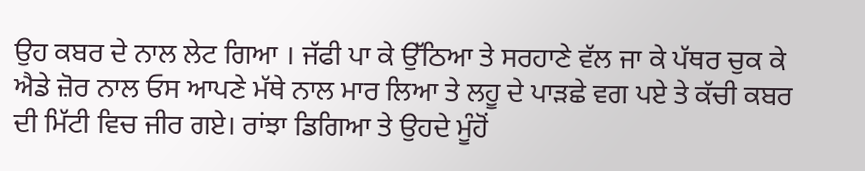ਉਹ ਕਬਰ ਦੇ ਨਾਲ ਲੇਟ ਗਿਆ । ਜੱਫੀ ਪਾ ਕੇ ਉੱਠਿਆ ਤੇ ਸਰਹਾਣੇ ਵੱਲ ਜਾ ਕੇ ਪੱਥਰ ਚੁਕ ਕੇ ਐਡੇ ਜ਼ੋਰ ਨਾਲ ਓਸ ਆਪਣੇ ਮੱਥੇ ਨਾਲ ਮਾਰ ਲਿਆ ਤੇ ਲਹੂ ਦੇ ਪਾੜਛੇ ਵਗ ਪਏ ਤੇ ਕੱਚੀ ਕਬਰ ਦੀ ਮਿੱਟੀ ਵਿਚ ਜੀਰ ਗਏ। ਰਾਂਝਾ ਡਿਗਿਆ ਤੇ ਉਹਦੇ ਮੂੰਹੋਂ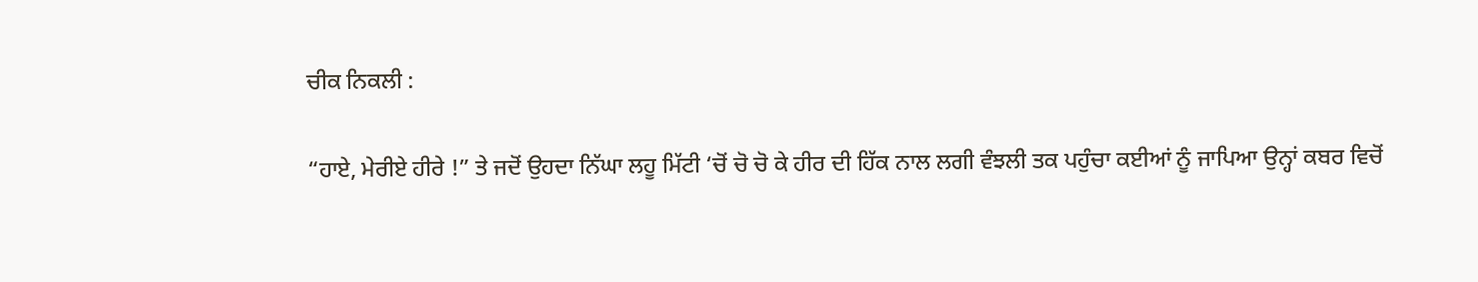ਚੀਕ ਨਿਕਲੀ :

“ਹਾਏ, ਮੇਰੀਏ ਹੀਰੇ !” ਤੇ ਜਦੋਂ ਉਹਦਾ ਨਿੱਘਾ ਲਹੂ ਮਿੱਟੀ ‘ਚੋਂ ਚੋ ਚੋ ਕੇ ਹੀਰ ਦੀ ਹਿੱਕ ਨਾਲ ਲਗੀ ਵੰਝਲੀ ਤਕ ਪਹੁੰਚਾ ਕਈਆਂ ਨੂੰ ਜਾਪਿਆ ਉਨ੍ਹਾਂ ਕਬਰ ਵਿਚੋਂ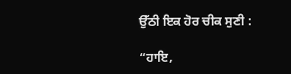ਉੱਠੀ ਇਕ ਹੋਰ ਚੀਕ ਸੁਣੀ :

“ਹਾਇ,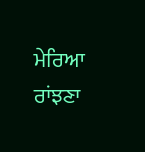ਮੇਰਿਆ ਰਾਂਝਣਾ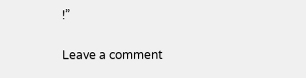!”

Leave a comment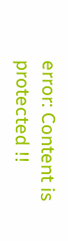error: Content is protected !!